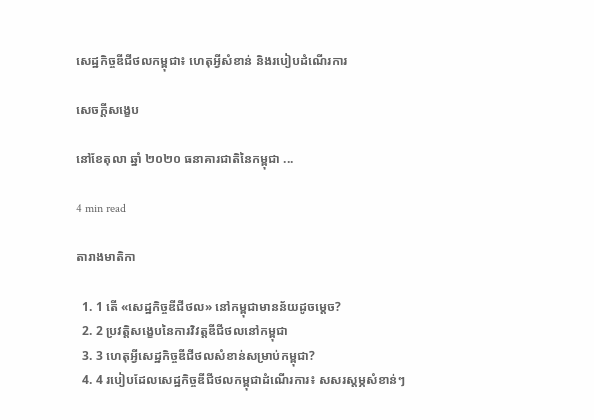សេដ្ឋកិច្ចឌីជីថលកម្ពុជា៖ ហេតុអ្វីសំខាន់ និងរបៀបដំណើរការ

សេចក្តីសង្ខេប

នៅខែតុលា ឆ្នាំ ២០២០ ធនាគារជាតិនៃកម្ពុជា ...

4 min read

តារាងមាតិកា

  1. 1 តើ «សេដ្ឋកិច្ចឌីជីថល» នៅកម្ពុជាមានន័យដូចម្តេច?
  2. 2 ប្រវត្តិសង្ខេបនៃការវិវត្តឌីជីថលនៅកម្ពុជា
  3. 3 ហេតុអ្វីសេដ្ឋកិច្ចឌីជីថលសំខាន់សម្រាប់កម្ពុជា?
  4. 4 របៀបដែលសេដ្ឋកិច្ចឌីជីថលកម្ពុជាដំណើរការ៖ សសរស្តម្ភសំខាន់ៗ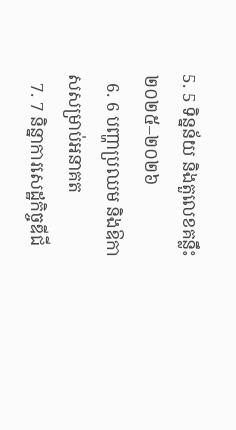5. 5 ទិន្នន័យ និងតួលេខគន្លឹះ ២០២៥–២០២៦
  6. 6 បញ្ហាប្រឈម និងឱកាសសម្រាប់អនាគត
  7. 7 និន្នាការសេដ្ឋកិច្ចឌីជី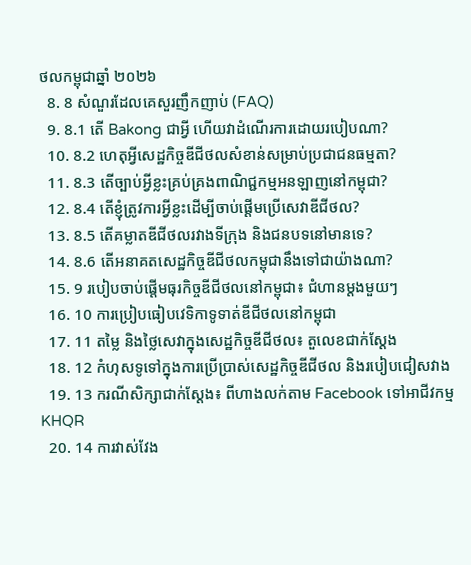ថលកម្ពុជាឆ្នាំ ២០២៦
  8. 8 សំណួរដែលគេសួរញឹកញាប់ (FAQ)
  9. 8.1 តើ Bakong ជាអ្វី ហើយវាដំណើរការដោយរបៀបណា?
  10. 8.2 ហេតុអ្វីសេដ្ឋកិច្ចឌីជីថលសំខាន់សម្រាប់ប្រជាជនធម្មតា?
  11. 8.3 តើច្បាប់អ្វីខ្លះគ្រប់គ្រងពាណិជ្ជកម្មអនឡាញនៅកម្ពុជា?
  12. 8.4 តើខ្ញុំត្រូវការអ្វីខ្លះដើម្បីចាប់ផ្តើមប្រើសេវាឌីជីថល?
  13. 8.5 តើគម្លាតឌីជីថលរវាងទីក្រុង និងជនបទនៅមានទេ?
  14. 8.6 តើអនាគតសេដ្ឋកិច្ចឌីជីថលកម្ពុជានឹងទៅជាយ៉ាងណា?
  15. 9 របៀបចាប់ផ្តើមធុរកិច្ចឌីជីថលនៅកម្ពុជា៖ ជំហានម្តងមួយៗ
  16. 10 ការប្រៀបធៀបវេទិកាទូទាត់ឌីជីថលនៅកម្ពុជា
  17. 11 តម្លៃ និងថ្លៃសេវាក្នុងសេដ្ឋកិច្ចឌីជីថល៖ តួលេខជាក់ស្តែង
  18. 12 កំហុសទូទៅក្នុងការប្រើប្រាស់សេដ្ឋកិច្ចឌីជីថល និងរបៀបជៀសវាង
  19. 13 ករណីសិក្សាជាក់ស្តែង៖ ពីហាងលក់តាម Facebook ទៅអាជីវកម្ម KHQR
  20. 14 ការវាស់វែង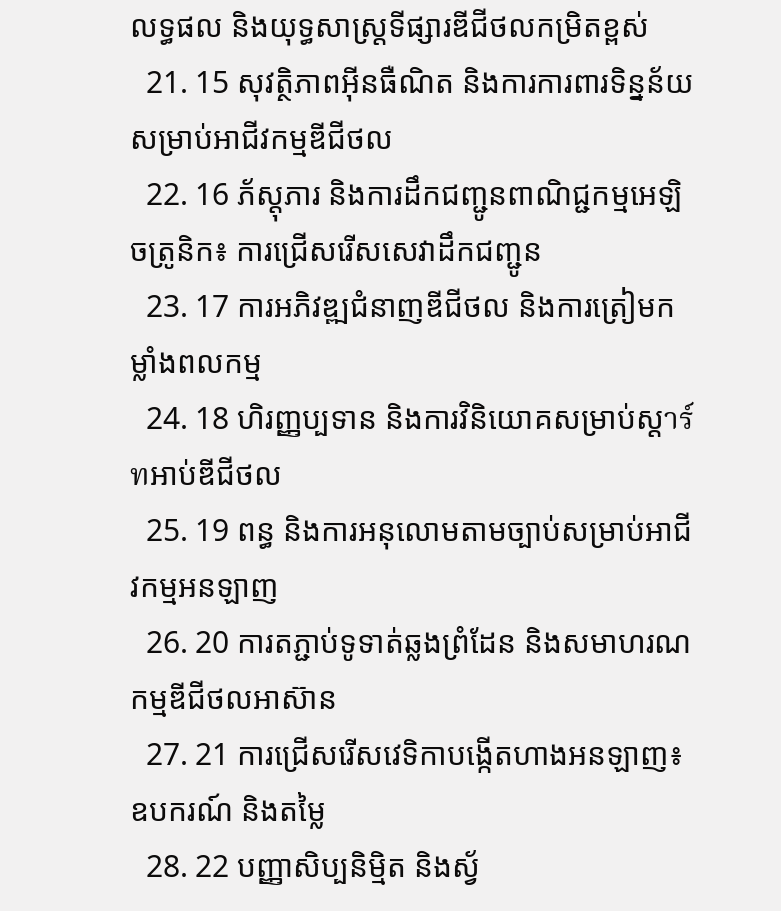លទ្ធផល និងយុទ្ធសាស្ត្រទីផ្សារឌីជីថលកម្រិតខ្ពស់
  21. 15 សុវត្ថិភាពអ៊ីនធឺណិត និងការការពារទិន្នន័យសម្រាប់អាជីវកម្មឌីជីថល
  22. 16 ភ័ស្តុភារ និងការដឹកជញ្ជូនពាណិជ្ជកម្មអេឡិចត្រូនិក៖ ការជ្រើសរើសសេវាដឹកជញ្ជូន
  23. 17 ការអភិវឌ្ឍជំនាញឌីជីថល និងការត្រៀមកម្លាំងពលកម្ម
  24. 18 ហិរញ្ញប្បទាន និងការវិនិយោគសម្រាប់ស្តาร์ทអាប់ឌីជីថល
  25. 19 ពន្ធ និងការអនុលោមតាមច្បាប់សម្រាប់អាជីវកម្មអនឡាញ
  26. 20 ការតភ្ជាប់ទូទាត់ឆ្លងព្រំដែន និងសមាហរណកម្មឌីជីថលអាស៊ាន
  27. 21 ការជ្រើសរើសវេទិកាបង្កើតហាងអនឡាញ៖ ឧបករណ៍ និងតម្លៃ
  28. 22 បញ្ញាសិប្បនិម្មិត និងស្វ័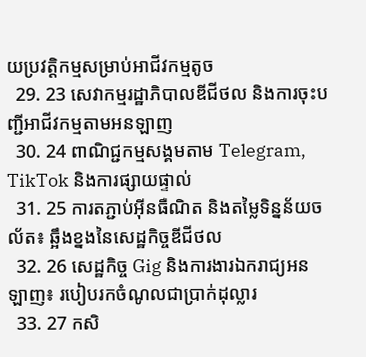យប្រវត្តិកម្មសម្រាប់អាជីវកម្មតូច
  29. 23 សេវាកម្មរដ្ឋាភិបាលឌីជីថល និងការចុះបញ្ជីអាជីវកម្មតាមអនឡាញ
  30. 24 ពាណិជ្ជកម្មសង្គមតាម Telegram, TikTok និងការផ្សាយផ្ទាល់
  31. 25 ការតភ្ជាប់អ៊ីនធឺណិត និងតម្លៃទិន្នន័យចល័ត៖ ឆ្អឹងខ្នងនៃសេដ្ឋកិច្ចឌីជីថល
  32. 26 សេដ្ឋកិច្ច Gig និងការងារឯករាជ្យអនឡាញ៖ របៀបរកចំណូលជាប្រាក់ដុល្លារ
  33. 27 កសិ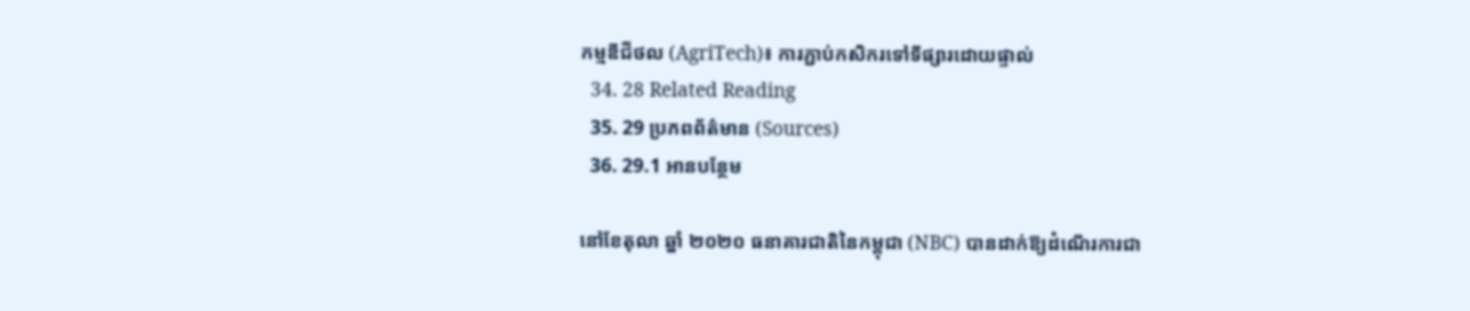កម្មឌីជីថល (AgriTech)៖ ការភ្ជាប់កសិករទៅទីផ្សារដោយផ្ទាល់
  34. 28 Related Reading
  35. 29 ប្រភពព័ត៌មាន (Sources)
  36. 29.1 អានបន្ថែម

នៅខែតុលា ឆ្នាំ ២០២០ ធនាគារជាតិនៃកម្ពុជា (NBC) បានដាក់ឱ្យដំណើរការជា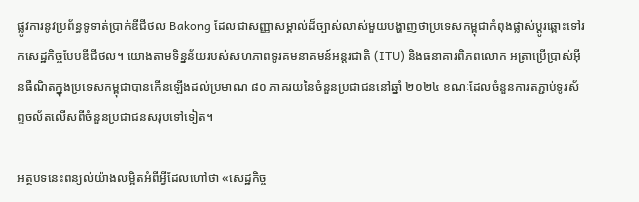ផ្លូវការនូវប្រព័ន្ធទូទាត់ប្រាក់ឌីជីថល Bakong ដែលជាសញ្ញាសម្គាល់ដ៏ច្បាស់លាស់មួយបង្ហាញថាប្រទេសកម្ពុជាកំពុងផ្លាស់ប្តូរឆ្ពោះទៅរកសេដ្ឋកិច្ចបែបឌីជីថល។ យោងតាមទិន្នន័យរបស់សហភាពទូរគមនាគមន៍អន្តរជាតិ (ITU) និងធនាគារពិភពលោក អត្រាប្រើប្រាស់អ៊ីនធឺណិតក្នុងប្រទេសកម្ពុជាបានកើនឡើងដល់ប្រមាណ ៨០ ភាគរយនៃចំនួនប្រជាជននៅឆ្នាំ ២០២៤ ខណៈដែលចំនួនការតភ្ជាប់ទូរស័ព្ទចល័តលើសពីចំនួនប្រជាជនសរុបទៅទៀត។

អត្ថបទនេះពន្យល់យ៉ាងលម្អិតអំពីអ្វីដែលហៅថា «សេដ្ឋកិច្ច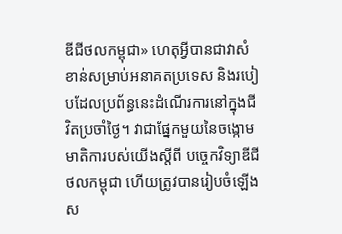ឌីជីថលកម្ពុជា» ហេតុអ្វីបានជាវាសំខាន់សម្រាប់អនាគតប្រទេស និងរបៀបដែលប្រព័ន្ធនេះដំណើរការនៅក្នុងជីវិតប្រចាំថ្ងៃ។ វាជាផ្នែកមួយនៃចង្កោមមាតិការបស់យើងស្តីពី បច្ចេកវិទ្យាឌីជីថលកម្ពុជា ហើយត្រូវបានរៀបចំឡើងស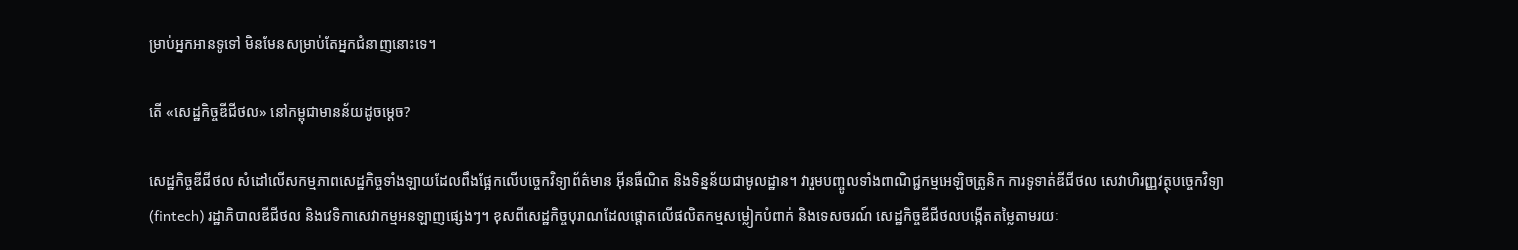ម្រាប់អ្នកអានទូទៅ មិនមែនសម្រាប់តែអ្នកជំនាញនោះទេ។

តើ «សេដ្ឋកិច្ចឌីជីថល» នៅកម្ពុជាមានន័យដូចម្តេច?

សេដ្ឋកិច្ចឌីជីថល សំដៅលើសកម្មភាពសេដ្ឋកិច្ចទាំងឡាយដែលពឹងផ្អែកលើបច្ចេកវិទ្យាព័ត៌មាន អ៊ីនធឺណិត និងទិន្នន័យជាមូលដ្ឋាន។ វារួមបញ្ចូលទាំងពាណិជ្ជកម្មអេឡិចត្រូនិក ការទូទាត់ឌីជីថល សេវាហិរញ្ញវត្ថុបច្ចេកវិទ្យា (fintech) រដ្ឋាភិបាលឌីជីថល និងវេទិកាសេវាកម្មអនឡាញផ្សេងៗ។ ខុសពីសេដ្ឋកិច្ចបុរាណដែលផ្តោតលើផលិតកម្មសម្លៀកបំពាក់ និងទេសចរណ៍ សេដ្ឋកិច្ចឌីជីថលបង្កើតតម្លៃតាមរយៈ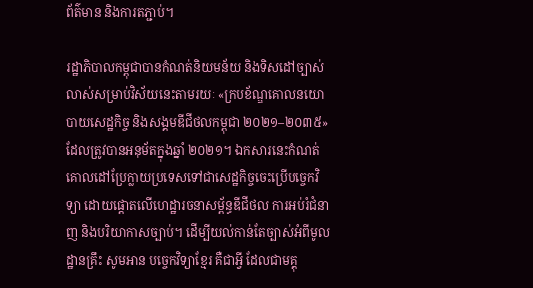ព័ត៌មាន និងការតភ្ជាប់។

រដ្ឋាភិបាលកម្ពុជាបានកំណត់និយមន័យ និងទិសដៅច្បាស់លាស់សម្រាប់វិស័យនេះតាមរយៈ «ក្របខ័ណ្ឌគោលនយោបាយសេដ្ឋកិច្ច និងសង្គមឌីជីថលកម្ពុជា ២០២១–២០៣៥» ដែលត្រូវបានអនុម័តក្នុងឆ្នាំ ២០២១។ ឯកសារនេះកំណត់គោលដៅប្រែក្លាយប្រទេសទៅជាសេដ្ឋកិច្ចចេះប្រើបច្ចេកវិទ្យា ដោយផ្តោតលើហេដ្ឋារចនាសម្ព័ន្ធឌីជីថល ការអប់រំជំនាញ និងបរិយាកាសច្បាប់។ ដើម្បីយល់កាន់តែច្បាស់អំពីមូលដ្ឋានគ្រឹះ សូមអាន បច្ចេកវិទ្យាខ្មែរ គឺជាអ្វី ដែលជាមគ្គុ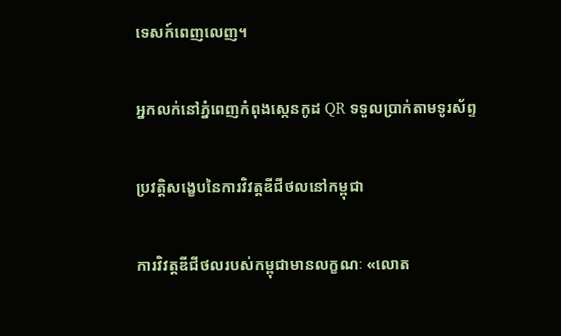ទេសក៍ពេញលេញ។

អ្នកលក់នៅភ្នំពេញកំពុងស្កេនកូដ QR ទទួលប្រាក់តាមទូរស័ព្ទ

ប្រវត្តិសង្ខេបនៃការវិវត្តឌីជីថលនៅកម្ពុជា

ការវិវត្តឌីជីថលរបស់កម្ពុជាមានលក្ខណៈ «លោត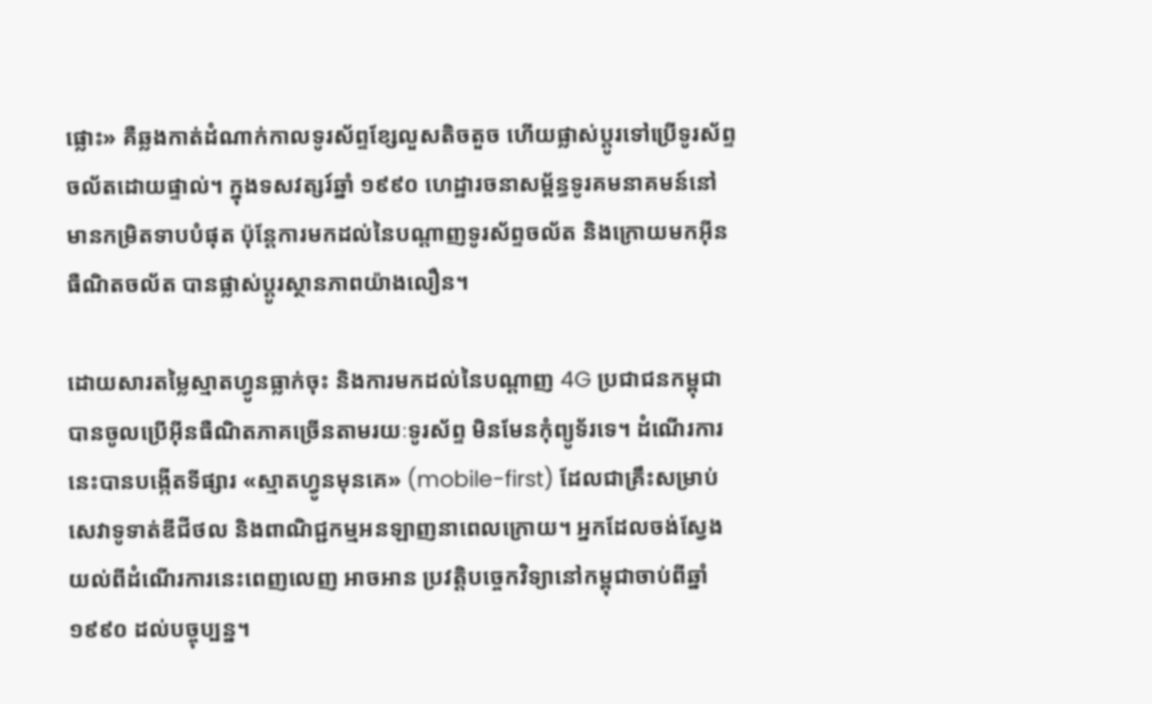ផ្លោះ» គឺឆ្លងកាត់ដំណាក់កាលទូរស័ព្ទខ្សែលួសតិចតួច ហើយផ្លាស់ប្តូរទៅប្រើទូរស័ព្ទចល័តដោយផ្ទាល់។ ក្នុងទសវត្សរ៍ឆ្នាំ ១៩៩០ ហេដ្ឋារចនាសម្ព័ន្ធទូរគមនាគមន៍នៅមានកម្រិតទាបបំផុត ប៉ុន្តែការមកដល់នៃបណ្តាញទូរស័ព្ទចល័ត និងក្រោយមកអ៊ីនធឺណិតចល័ត បានផ្លាស់ប្តូរស្ថានភាពយ៉ាងលឿន។

ដោយសារតម្លៃស្មាតហ្វូនធ្លាក់ចុះ និងការមកដល់នៃបណ្តាញ 4G ប្រជាជនកម្ពុជាបានចូលប្រើអ៊ីនធឺណិតភាគច្រើនតាមរយៈទូរស័ព្ទ មិនមែនកុំព្យូទ័រទេ។ ដំណើរការនេះបានបង្កើតទីផ្សារ «ស្មាតហ្វូនមុនគេ» (mobile-first) ដែលជាគ្រឹះសម្រាប់សេវាទូទាត់ឌីជីថល និងពាណិជ្ជកម្មអនឡាញនាពេលក្រោយ។ អ្នកដែលចង់ស្វែងយល់ពីដំណើរការនេះពេញលេញ អាចអាន ប្រវត្តិបច្ចេកវិទ្យានៅកម្ពុជាចាប់ពីឆ្នាំ ១៩៩០ ដល់បច្ចុប្បន្ន។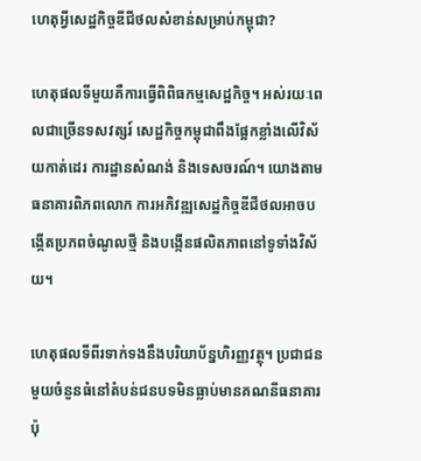ហេតុអ្វីសេដ្ឋកិច្ចឌីជីថលសំខាន់សម្រាប់កម្ពុជា?

ហេតុផលទីមួយគឺការធ្វើពិពិធកម្មសេដ្ឋកិច្ច។ អស់រយៈពេលជាច្រើនទសវត្សរ៍ សេដ្ឋកិច្ចកម្ពុជាពឹងផ្អែកខ្លាំងលើវិស័យកាត់ដេរ ការដ្ឋានសំណង់ និងទេសចរណ៍។ យោងតាមធនាគារពិភពលោក ការអភិវឌ្ឍសេដ្ឋកិច្ចឌីជីថលអាចបង្កើតប្រភពចំណូលថ្មី និងបង្កើនផលិតភាពនៅទូទាំងវិស័យ។

ហេតុផលទីពីរទាក់ទងនឹងបរិយាប័ន្នហិរញ្ញវត្ថុ។ ប្រជាជនមួយចំនួនធំនៅតំបន់ជនបទមិនធ្លាប់មានគណនីធនាគារ ប៉ុ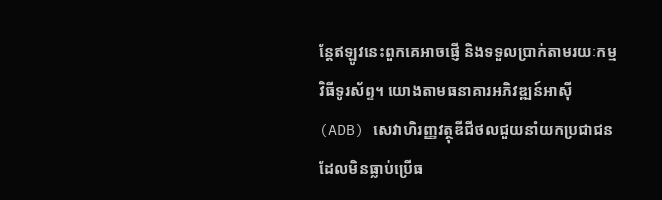ន្តែឥឡូវនេះពួកគេអាចផ្ញើ និងទទួលប្រាក់តាមរយៈកម្មវិធីទូរស័ព្ទ។ យោងតាមធនាគារអភិវឌ្ឍន៍អាស៊ី (ADB) សេវាហិរញ្ញវត្ថុឌីជីថលជួយនាំយកប្រជាជនដែលមិនធ្លាប់ប្រើធ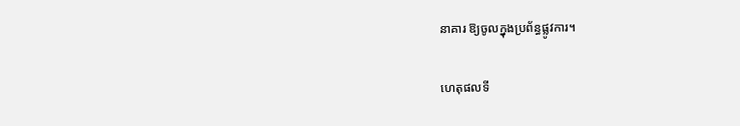នាគារ ឱ្យចូលក្នុងប្រព័ន្ធផ្លូវការ។

ហេតុផលទី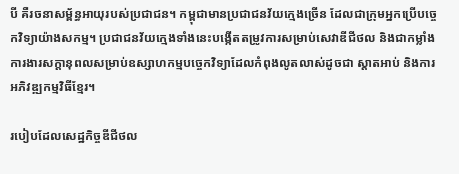បី គឺរចនាសម្ព័ន្ធអាយុរបស់ប្រជាជន។ កម្ពុជាមានប្រជាជនវ័យក្មេងច្រើន ដែលជាក្រុមអ្នកប្រើបច្ចេកវិទ្យាយ៉ាងសកម្ម។ ប្រជាជនវ័យក្មេងទាំងនេះបង្កើតតម្រូវការសម្រាប់សេវាឌីជីថល និងជាកម្លាំងការងារសក្តានុពលសម្រាប់ឧស្សាហកម្មបច្ចេកវិទ្យាដែលកំពុងលូតលាស់ដូចជា ស្តាតអាប់ និងការអភិវឌ្ឍកម្មវិធីខ្មែរ។

របៀបដែលសេដ្ឋកិច្ចឌីជីថល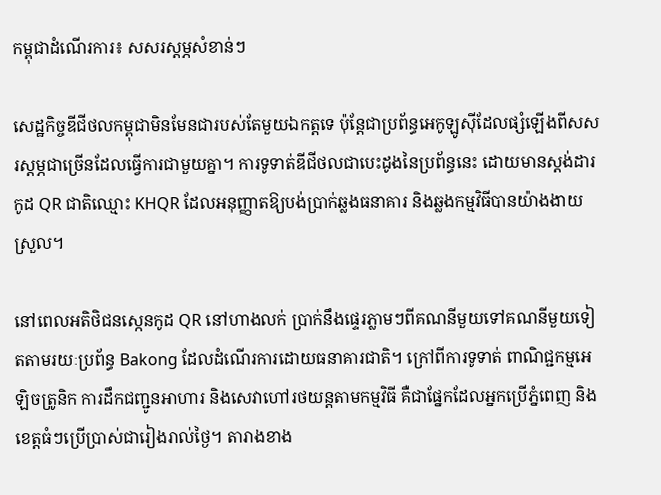កម្ពុជាដំណើរការ៖ សសរស្តម្ភសំខាន់ៗ

សេដ្ឋកិច្ចឌីជីថលកម្ពុជាមិនមែនជារបស់តែមួយឯកត្តទេ ប៉ុន្តែជាប្រព័ន្ធអេកូឡូស៊ីដែលផ្សំឡើងពីសសរស្តម្ភជាច្រើនដែលធ្វើការជាមួយគ្នា។ ការទូទាត់ឌីជីថលជាបេះដូងនៃប្រព័ន្ធនេះ ដោយមានស្តង់ដារកូដ QR ជាតិឈ្មោះ KHQR ដែលអនុញ្ញាតឱ្យបង់ប្រាក់ឆ្លងធនាគារ និងឆ្លងកម្មវិធីបានយ៉ាងងាយស្រួល។

នៅពេលអតិថិជនស្កេនកូដ QR នៅហាងលក់ ប្រាក់នឹងផ្ទេរភ្លាមៗពីគណនីមួយទៅគណនីមួយទៀតតាមរយៈប្រព័ន្ធ Bakong ដែលដំណើរការដោយធនាគារជាតិ។ ក្រៅពីការទូទាត់ ពាណិជ្ជកម្មអេឡិចត្រូនិក ការដឹកជញ្ជូនអាហារ និងសេវាហៅរថយន្តតាមកម្មវិធី គឺជាផ្នែកដែលអ្នកប្រើភ្នំពេញ និងខេត្តធំៗប្រើប្រាស់ជារៀងរាល់ថ្ងៃ។ តារាងខាង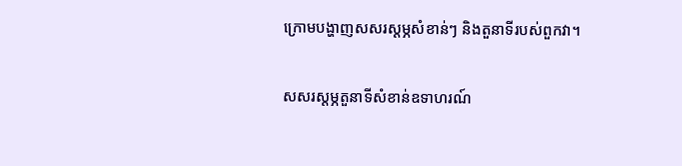ក្រោមបង្ហាញសសរស្តម្ភសំខាន់ៗ និងតួនាទីរបស់ពួកវា។

សសរស្តម្ភតួនាទីសំខាន់ឧទាហរណ៍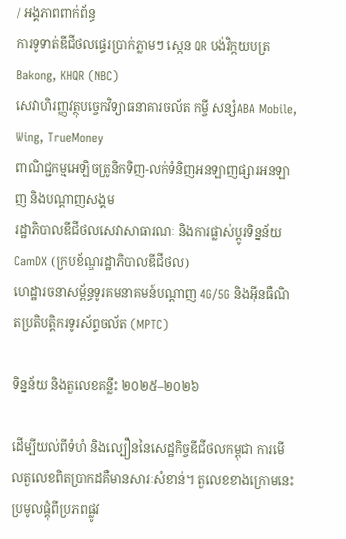/ អង្គភាពពាក់ព័ន្ធ
ការទូទាត់ឌីជីថលផ្ទេរប្រាក់ភ្លាមៗ ស្កេន QR បង់វិក្កយបត្រBakong, KHQR (NBC)
សេវាហិរញ្ញវត្ថុបច្ចេកវិទ្យាធនាគារចល័ត កម្ចី សន្សំABA Mobile, Wing, TrueMoney
ពាណិជ្ជកម្មអេឡិចត្រូនិកទិញ-លក់ទំនិញអនឡាញផ្សារអនឡាញ និងបណ្តាញសង្គម
រដ្ឋាភិបាលឌីជីថលសេវាសាធារណៈ និងការផ្លាស់ប្តូរទិន្នន័យCamDX (ក្របខ័ណ្ឌរដ្ឋាភិបាលឌីជីថល)
ហេដ្ឋារចនាសម្ព័ន្ធទូរគមនាគមន៍បណ្តាញ 4G/5G និងអ៊ីនធឺណិតប្រតិបត្តិករទូរស័ព្ទចល័ត (MPTC)

ទិន្នន័យ និងតួលេខគន្លឹះ ២០២៥–២០២៦

ដើម្បីយល់ពីទំហំ និងល្បឿននៃសេដ្ឋកិច្ចឌីជីថលកម្ពុជា ការមើលតួលេខពិតប្រាកដគឺមានសារៈសំខាន់។ តួលេខខាងក្រោមនេះប្រមូលផ្តុំពីប្រភពផ្លូវ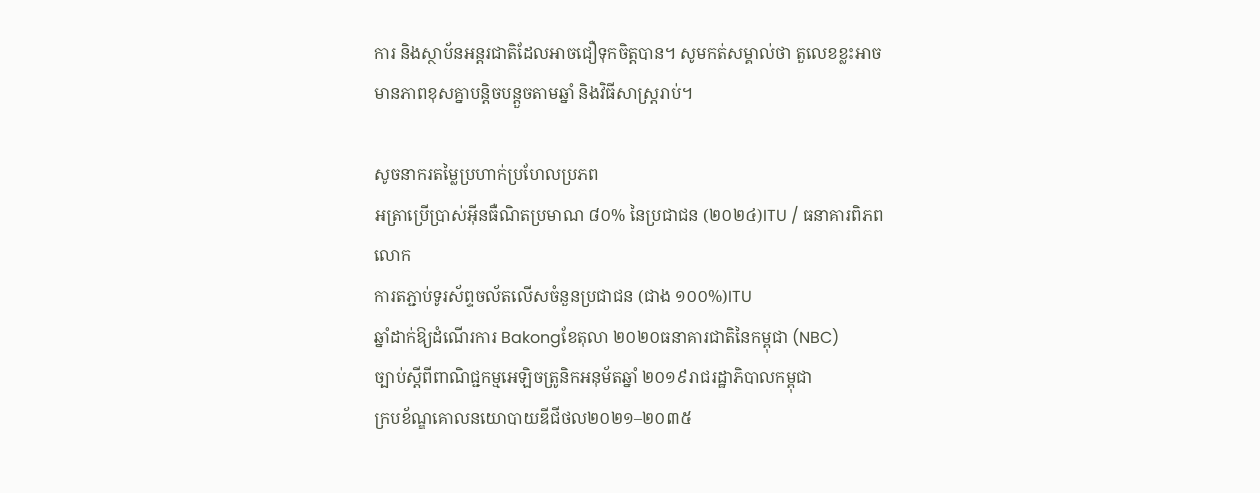ការ និងស្ថាប័នអន្តរជាតិដែលអាចជឿទុកចិត្តបាន។ សូមកត់សម្គាល់ថា តួលេខខ្លះអាចមានភាពខុសគ្នាបន្តិចបន្តួចតាមឆ្នាំ និងវិធីសាស្ត្ររាប់។

សូចនាករតម្លៃប្រហាក់ប្រហែលប្រភព
អត្រាប្រើប្រាស់អ៊ីនធឺណិតប្រមាណ ៨០% នៃប្រជាជន (២០២៤)ITU / ធនាគារពិភពលោក
ការតភ្ជាប់ទូរស័ព្ទចល័តលើសចំនួនប្រជាជន (ជាង ១០០%)ITU
ឆ្នាំដាក់ឱ្យដំណើរការ Bakongខែតុលា ២០២០ធនាគារជាតិនៃកម្ពុជា (NBC)
ច្បាប់ស្តីពីពាណិជ្ជកម្មអេឡិចត្រូនិកអនុម័តឆ្នាំ ២០១៩រាជរដ្ឋាភិបាលកម្ពុជា
ក្របខ័ណ្ឌគោលនយោបាយឌីជីថល២០២១–២០៣៥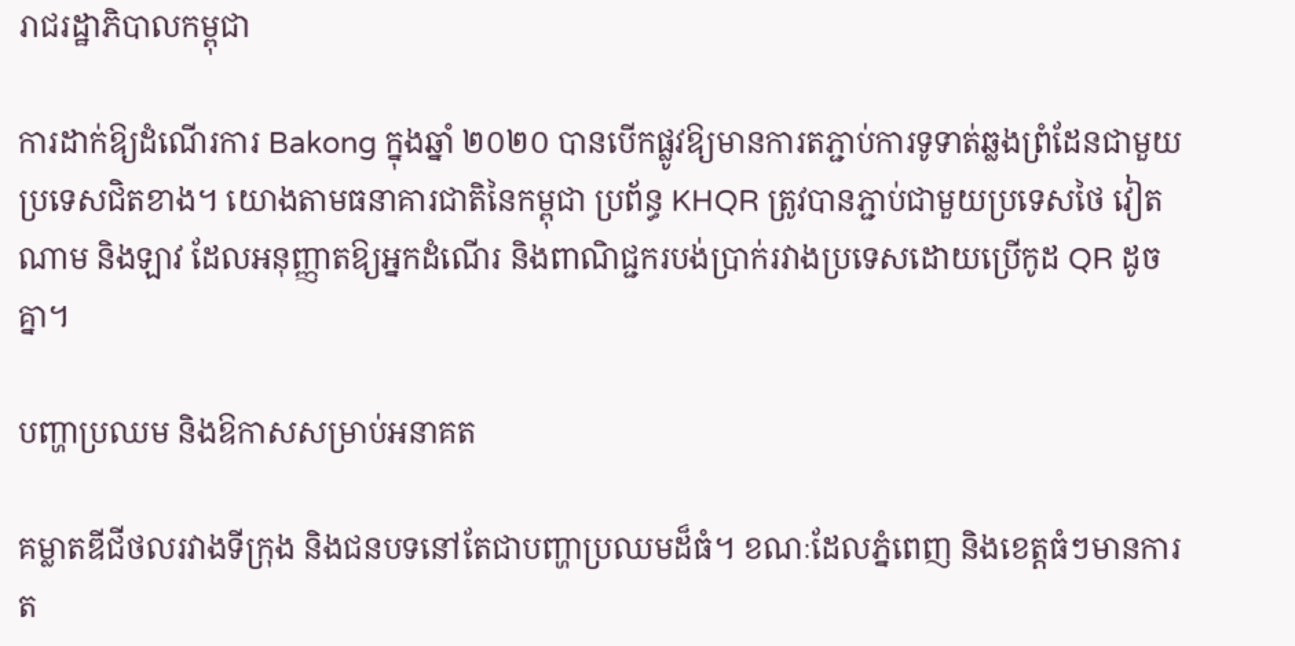រាជរដ្ឋាភិបាលកម្ពុជា

ការដាក់ឱ្យដំណើរការ Bakong ក្នុងឆ្នាំ ២០២០ បានបើកផ្លូវឱ្យមានការតភ្ជាប់ការទូទាត់ឆ្លងព្រំដែនជាមួយប្រទេសជិតខាង។ យោងតាមធនាគារជាតិនៃកម្ពុជា ប្រព័ន្ធ KHQR ត្រូវបានភ្ជាប់ជាមួយប្រទេសថៃ វៀតណាម និងឡាវ ដែលអនុញ្ញាតឱ្យអ្នកដំណើរ និងពាណិជ្ជករបង់ប្រាក់រវាងប្រទេសដោយប្រើកូដ QR ដូចគ្នា។

បញ្ហាប្រឈម និងឱកាសសម្រាប់អនាគត

គម្លាតឌីជីថលរវាងទីក្រុង និងជនបទនៅតែជាបញ្ហាប្រឈមដ៏ធំ។ ខណៈដែលភ្នំពេញ និងខេត្តធំៗមានការត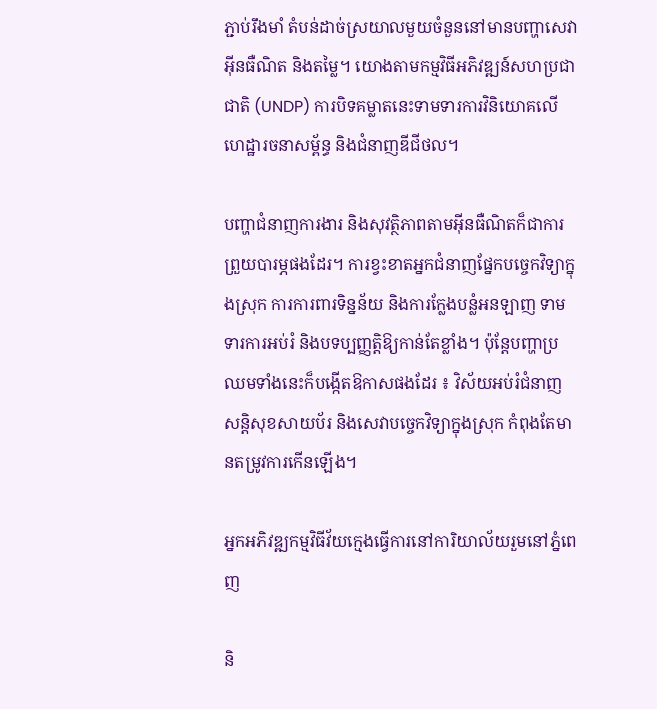ភ្ជាប់រឹងមាំ តំបន់ដាច់ស្រយាលមួយចំនួននៅមានបញ្ហាសេវាអ៊ីនធឺណិត និងតម្លៃ។ យោងតាមកម្មវិធីអភិវឌ្ឍន៍សហប្រជាជាតិ (UNDP) ការបិទគម្លាតនេះទាមទារការវិនិយោគលើហេដ្ឋារចនាសម្ព័ន្ធ និងជំនាញឌីជីថល។

បញ្ហាជំនាញការងារ និងសុវត្ថិភាពតាមអ៊ីនធឺណិតក៏ជាការព្រួយបារម្ភផងដែរ។ ការខ្វះខាតអ្នកជំនាញផ្នែកបច្ចេកវិទ្យាក្នុងស្រុក ការការពារទិន្នន័យ និងការក្លែងបន្លំអនឡាញ ទាមទារការអប់រំ និងបទប្បញ្ញត្តិឱ្យកាន់តែខ្លាំង។ ប៉ុន្តែបញ្ហាប្រឈមទាំងនេះក៏បង្កើតឱកាសផងដែរ ៖ វិស័យអប់រំជំនាញ សន្តិសុខសាយប័រ និងសេវាបច្ចេកវិទ្យាក្នុងស្រុក កំពុងតែមានតម្រូវការកើនឡើង។

អ្នកអភិវឌ្ឍកម្មវិធីវ័យក្មេងធ្វើការនៅការិយាល័យរួមនៅភ្នំពេញ

និ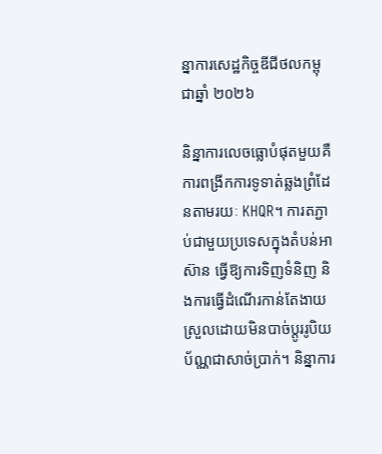ន្នាការសេដ្ឋកិច្ចឌីជីថលកម្ពុជាឆ្នាំ ២០២៦

និន្នាការលេចធ្លោបំផុតមួយគឺការពង្រីកការទូទាត់ឆ្លងព្រំដែនតាមរយៈ KHQR។ ការតភ្ជាប់ជាមួយប្រទេសក្នុងតំបន់អាស៊ាន ធ្វើឱ្យការទិញទំនិញ និងការធ្វើដំណើរកាន់តែងាយស្រួលដោយមិនបាច់ប្តូររូបិយប័ណ្ណជាសាច់ប្រាក់។ និន្នាការ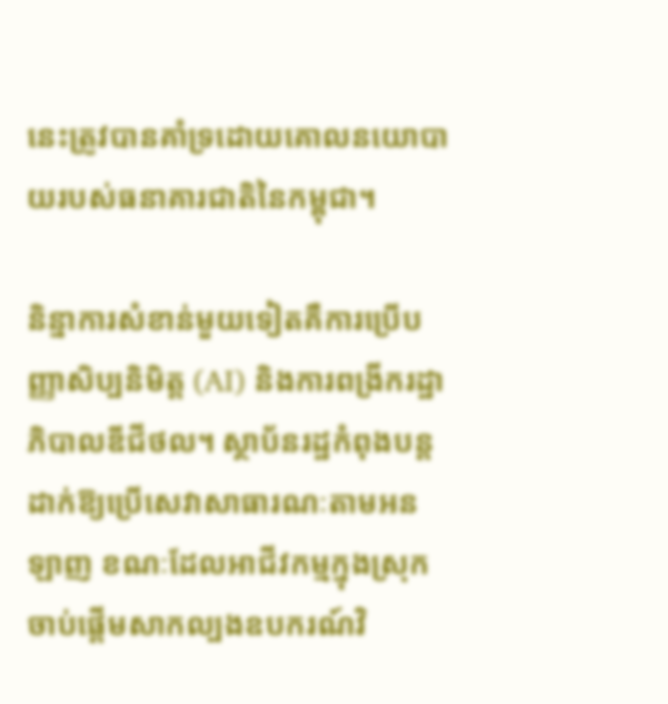នេះត្រូវបានគាំទ្រដោយគោលនយោបាយរបស់ធនាគារជាតិនៃកម្ពុជា។

និន្នាការសំខាន់មួយទៀតគឺការប្រើបញ្ញាសិប្បនិមិត្ត (AI) និងការពង្រីករដ្ឋាភិបាលឌីជីថល។ ស្ថាប័នរដ្ឋកំពុងបន្តដាក់ឱ្យប្រើសេវាសាធារណៈតាមអនឡាញ ខណៈដែលអាជីវកម្មក្នុងស្រុកចាប់ផ្តើមសាកល្បងឧបករណ៍វិ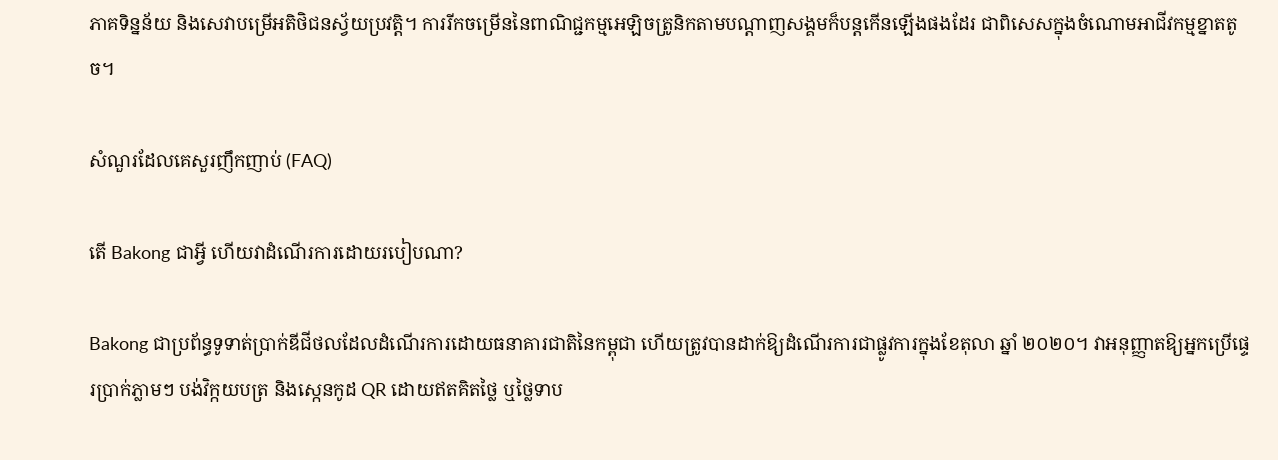ភាគទិន្នន័យ និងសេវាបម្រើអតិថិជនស្វ័យប្រវត្តិ។ ការរីកចម្រើននៃពាណិជ្ជកម្មអេឡិចត្រូនិកតាមបណ្តាញសង្គមក៏បន្តកើនឡើងផងដែរ ជាពិសេសក្នុងចំណោមអាជីវកម្មខ្នាតតូច។

សំណួរដែលគេសួរញឹកញាប់ (FAQ)

តើ Bakong ជាអ្វី ហើយវាដំណើរការដោយរបៀបណា?

Bakong ជាប្រព័ន្ធទូទាត់ប្រាក់ឌីជីថលដែលដំណើរការដោយធនាគារជាតិនៃកម្ពុជា ហើយត្រូវបានដាក់ឱ្យដំណើរការជាផ្លូវការក្នុងខែតុលា ឆ្នាំ ២០២០។ វាអនុញ្ញាតឱ្យអ្នកប្រើផ្ទេរប្រាក់ភ្លាមៗ បង់វិក្កយបត្រ និងស្កេនកូដ QR ដោយឥតគិតថ្លៃ ឬថ្លៃទាប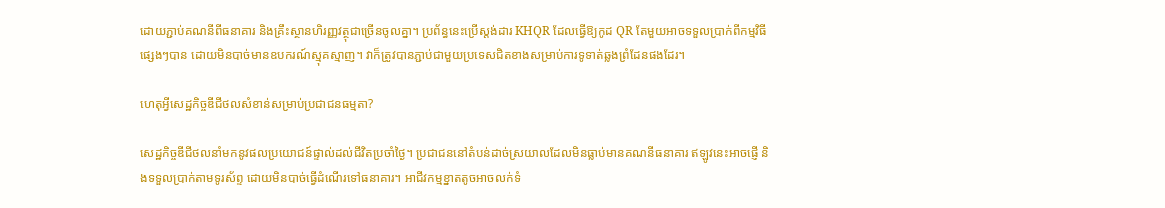ដោយភ្ជាប់គណនីពីធនាគារ និងគ្រឹះស្ថានហិរញ្ញវត្ថុជាច្រើនចូលគ្នា។ ប្រព័ន្ធនេះប្រើស្តង់ដារ KHQR ដែលធ្វើឱ្យកូដ QR តែមួយអាចទទួលប្រាក់ពីកម្មវិធីផ្សេងៗបាន ដោយមិនបាច់មានឧបករណ៍ស្មុគស្មាញ។ វាក៏ត្រូវបានភ្ជាប់ជាមួយប្រទេសជិតខាងសម្រាប់ការទូទាត់ឆ្លងព្រំដែនផងដែរ។

ហេតុអ្វីសេដ្ឋកិច្ចឌីជីថលសំខាន់សម្រាប់ប្រជាជនធម្មតា?

សេដ្ឋកិច្ចឌីជីថលនាំមកនូវផលប្រយោជន៍ផ្ទាល់ដល់ជីវិតប្រចាំថ្ងៃ។ ប្រជាជននៅតំបន់ដាច់ស្រយាលដែលមិនធ្លាប់មានគណនីធនាគារ ឥឡូវនេះអាចផ្ញើ និងទទួលប្រាក់តាមទូរស័ព្ទ ដោយមិនបាច់ធ្វើដំណើរទៅធនាគារ។ អាជីវកម្មខ្នាតតូចអាចលក់ទំ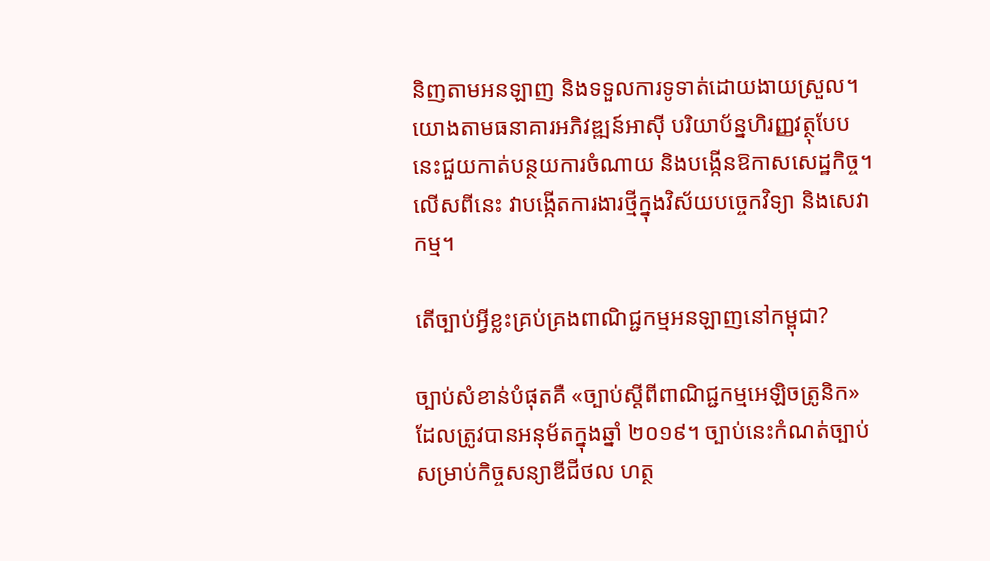និញតាមអនឡាញ និងទទួលការទូទាត់ដោយងាយស្រួល។ យោងតាមធនាគារអភិវឌ្ឍន៍អាស៊ី បរិយាប័ន្នហិរញ្ញវត្ថុបែបនេះជួយកាត់បន្ថយការចំណាយ និងបង្កើនឱកាសសេដ្ឋកិច្ច។ លើសពីនេះ វាបង្កើតការងារថ្មីក្នុងវិស័យបច្ចេកវិទ្យា និងសេវាកម្ម។

តើច្បាប់អ្វីខ្លះគ្រប់គ្រងពាណិជ្ជកម្មអនឡាញនៅកម្ពុជា?

ច្បាប់សំខាន់បំផុតគឺ «ច្បាប់ស្តីពីពាណិជ្ជកម្មអេឡិចត្រូនិក» ដែលត្រូវបានអនុម័តក្នុងឆ្នាំ ២០១៩។ ច្បាប់នេះកំណត់ច្បាប់សម្រាប់កិច្ចសន្យាឌីជីថល ហត្ថ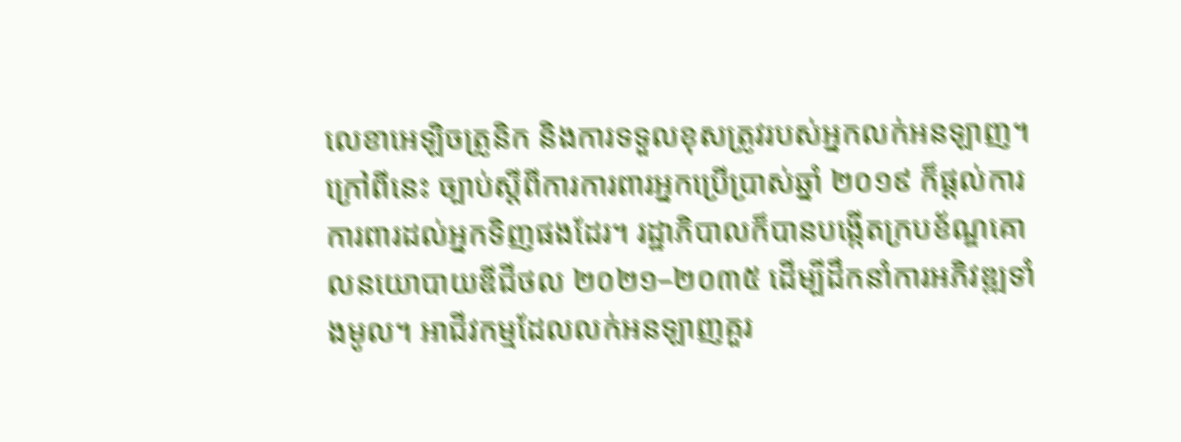លេខាអេឡិចត្រូនិក និងការទទួលខុសត្រូវរបស់អ្នកលក់អនឡាញ។ ក្រៅពីនេះ ច្បាប់ស្តីពីការការពារអ្នកប្រើប្រាស់ឆ្នាំ ២០១៩ ក៏ផ្តល់ការការពារដល់អ្នកទិញផងដែរ។ រដ្ឋាភិបាលក៏បានបង្កើតក្របខ័ណ្ឌគោលនយោបាយឌីជីថល ២០២១–២០៣៥ ដើម្បីដឹកនាំការអភិវឌ្ឍទាំងមូល។ អាជីវកម្មដែលលក់អនឡាញគួរ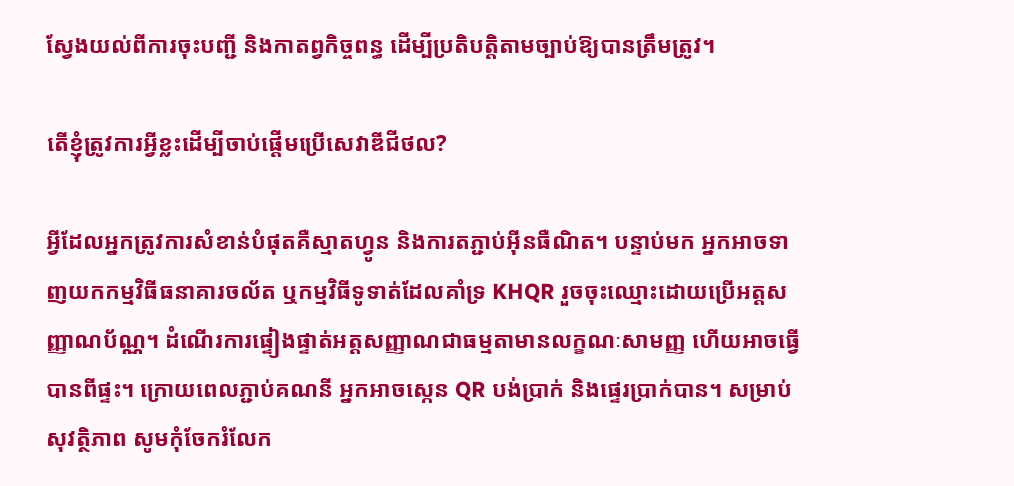ស្វែងយល់ពីការចុះបញ្ជី និងកាតព្វកិច្ចពន្ធ ដើម្បីប្រតិបត្តិតាមច្បាប់ឱ្យបានត្រឹមត្រូវ។

តើខ្ញុំត្រូវការអ្វីខ្លះដើម្បីចាប់ផ្តើមប្រើសេវាឌីជីថល?

អ្វីដែលអ្នកត្រូវការសំខាន់បំផុតគឺស្មាតហ្វូន និងការតភ្ជាប់អ៊ីនធឺណិត។ បន្ទាប់មក អ្នកអាចទាញយកកម្មវិធីធនាគារចល័ត ឬកម្មវិធីទូទាត់ដែលគាំទ្រ KHQR រួចចុះឈ្មោះដោយប្រើអត្តសញ្ញាណប័ណ្ណ។ ដំណើរការផ្ទៀងផ្ទាត់អត្តសញ្ញាណជាធម្មតាមានលក្ខណៈសាមញ្ញ ហើយអាចធ្វើបានពីផ្ទះ។ ក្រោយពេលភ្ជាប់គណនី អ្នកអាចស្កេន QR បង់ប្រាក់ និងផ្ទេរប្រាក់បាន។ សម្រាប់សុវត្ថិភាព សូមកុំចែករំលែក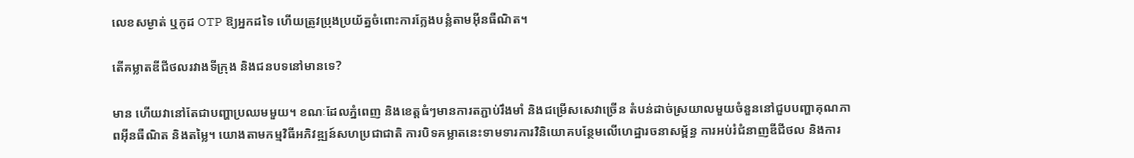លេខសម្ងាត់ ឬកូដ OTP ឱ្យអ្នកដទៃ ហើយត្រូវប្រុងប្រយ័ត្នចំពោះការក្លែងបន្លំតាមអ៊ីនធឺណិត។

តើគម្លាតឌីជីថលរវាងទីក្រុង និងជនបទនៅមានទេ?

មាន ហើយវានៅតែជាបញ្ហាប្រឈមមួយ។ ខណៈដែលភ្នំពេញ និងខេត្តធំៗមានការតភ្ជាប់រឹងមាំ និងជម្រើសសេវាច្រើន តំបន់ដាច់ស្រយាលមួយចំនួននៅជួបបញ្ហាគុណភាពអ៊ីនធឺណិត និងតម្លៃ។ យោងតាមកម្មវិធីអភិវឌ្ឍន៍សហប្រជាជាតិ ការបិទគម្លាតនេះទាមទារការវិនិយោគបន្ថែមលើហេដ្ឋារចនាសម្ព័ន្ធ ការអប់រំជំនាញឌីជីថល និងការ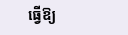ធ្វើឱ្យ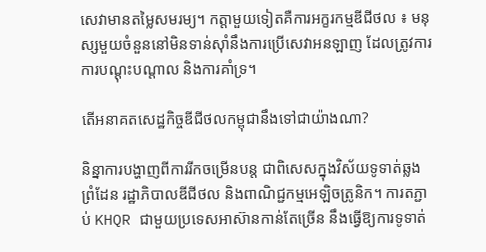សេវាមានតម្លៃសមរម្យ។ កត្តាមួយទៀតគឺការអក្ខរកម្មឌីជីថល ៖ មនុស្សមួយចំនួននៅមិនទាន់ស៊ាំនឹងការប្រើសេវាអនឡាញ ដែលត្រូវការការបណ្តុះបណ្តាល និងការគាំទ្រ។

តើអនាគតសេដ្ឋកិច្ចឌីជីថលកម្ពុជានឹងទៅជាយ៉ាងណា?

និន្នាការបង្ហាញពីការរីកចម្រើនបន្ត ជាពិសេសក្នុងវិស័យទូទាត់ឆ្លងព្រំដែន រដ្ឋាភិបាលឌីជីថល និងពាណិជ្ជកម្មអេឡិចត្រូនិក។ ការតភ្ជាប់ KHQR ជាមួយប្រទេសអាស៊ានកាន់តែច្រើន នឹងធ្វើឱ្យការទូទាត់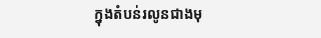ក្នុងតំបន់រលូនជាងមុ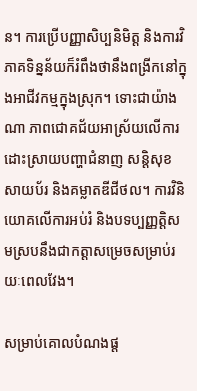ន។ ការប្រើបញ្ញាសិប្បនិមិត្ត និងការវិភាគទិន្នន័យក៏រំពឹងថានឹងពង្រីកនៅក្នុងអាជីវកម្មក្នុងស្រុក។ ទោះជាយ៉ាងណា ភាពជោគជ័យអាស្រ័យលើការដោះស្រាយបញ្ហាជំនាញ សន្តិសុខសាយប័រ និងគម្លាតឌីជីថល។ ការវិនិយោគលើការអប់រំ និងបទប្បញ្ញត្តិសមស្របនឹងជាកត្តាសម្រេចសម្រាប់រយៈពេលវែង។

សម្រាប់គោលបំណងផ្ត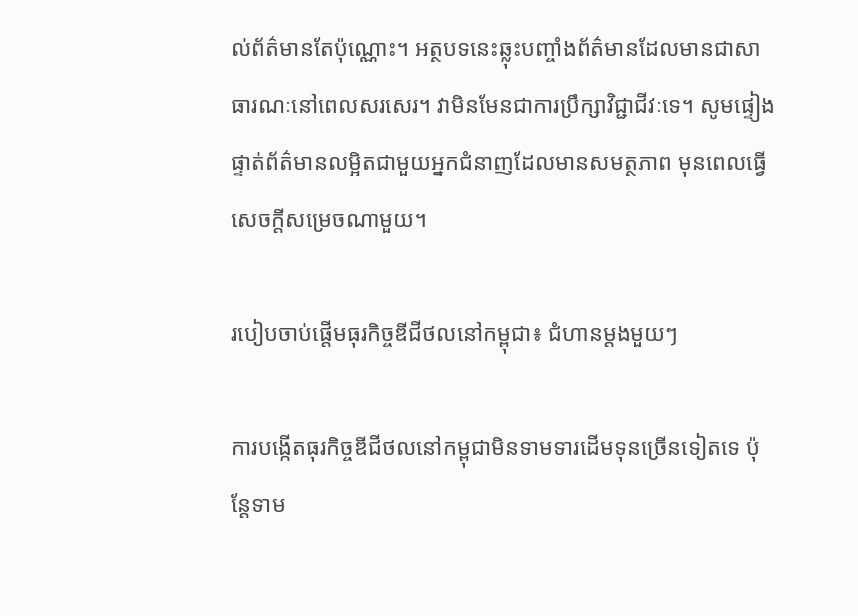ល់ព័ត៌មានតែប៉ុណ្ណោះ។ អត្ថបទនេះឆ្លុះបញ្ចាំងព័ត៌មានដែលមានជាសាធារណៈនៅពេលសរសេរ។ វាមិនមែនជាការប្រឹក្សាវិជ្ជាជីវៈទេ។ សូមផ្ទៀងផ្ទាត់ព័ត៌មានលម្អិតជាមួយអ្នកជំនាញដែលមានសមត្ថភាព មុនពេលធ្វើសេចក្តីសម្រេចណាមួយ។

របៀបចាប់ផ្តើមធុរកិច្ចឌីជីថលនៅកម្ពុជា៖ ជំហានម្តងមួយៗ

ការបង្កើតធុរកិច្ចឌីជីថលនៅកម្ពុជាមិនទាមទារដើមទុនច្រើនទៀតទេ ប៉ុន្តែទាម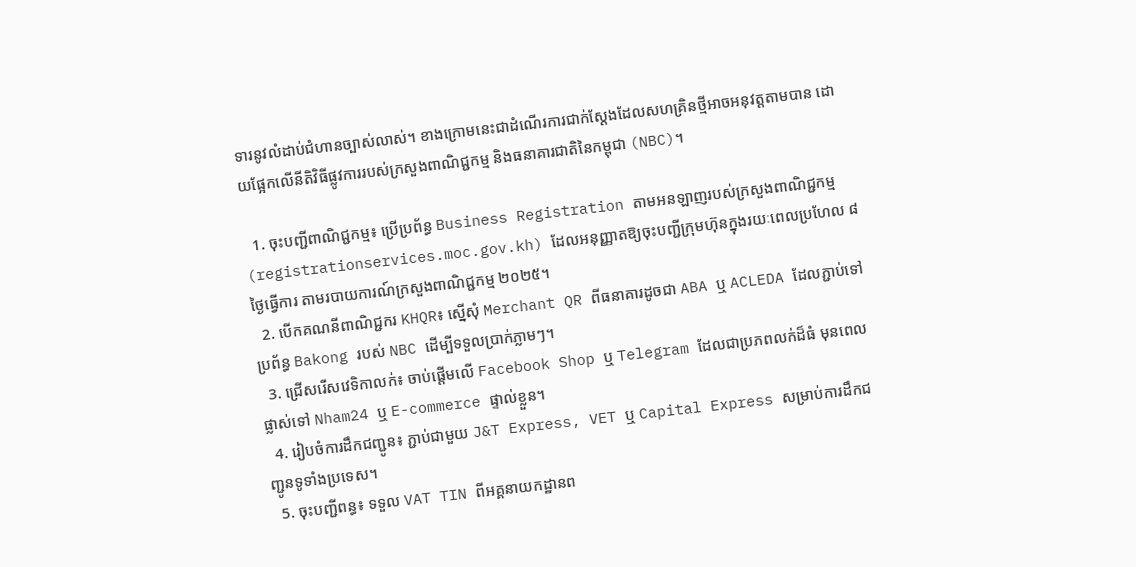ទារនូវលំដាប់ជំហានច្បាស់លាស់។ ខាងក្រោមនេះជាដំណើរការជាក់ស្តែងដែលសហគ្រិនថ្មីអាចអនុវត្តតាមបាន ដោយផ្អែកលើនីតិវិធីផ្លូវការរបស់ក្រសួងពាណិជ្ជកម្ម និងធនាគារជាតិនៃកម្ពុជា (NBC)។

  1. ចុះបញ្ជីពាណិជ្ជកម្ម៖ ប្រើប្រព័ន្ធ Business Registration តាមអនឡាញរបស់ក្រសួងពាណិជ្ជកម្ម (registrationservices.moc.gov.kh) ដែលអនុញ្ញាតឱ្យចុះបញ្ជីក្រុមហ៊ុនក្នុងរយៈពេលប្រហែល ៨ ថ្ងៃធ្វើការ តាមរបាយការណ៍ក្រសួងពាណិជ្ជកម្ម ២០២៥។
  2. បើកគណនីពាណិជ្ជករ KHQR៖ ស្នើសុំ Merchant QR ពីធនាគារដូចជា ABA ឬ ACLEDA ដែលភ្ជាប់ទៅប្រព័ន្ធ Bakong របស់ NBC ដើម្បីទទួលប្រាក់ភ្លាមៗ។
  3. ជ្រើសរើសវេទិកាលក់៖ ចាប់ផ្តើមលើ Facebook Shop ឬ Telegram ដែលជាប្រភពលក់ដ៏ធំ មុនពេលផ្លាស់ទៅ Nham24 ឬ E-commerce ផ្ទាល់ខ្លួន។
  4. រៀបចំការដឹកជញ្ជូន៖ ភ្ជាប់ជាមួយ J&T Express, VET ឬ Capital Express សម្រាប់ការដឹកជញ្ជូនទូទាំងប្រទេស។
  5. ចុះបញ្ជីពន្ធ៖ ទទួល VAT TIN ពីអគ្គនាយកដ្ឋានព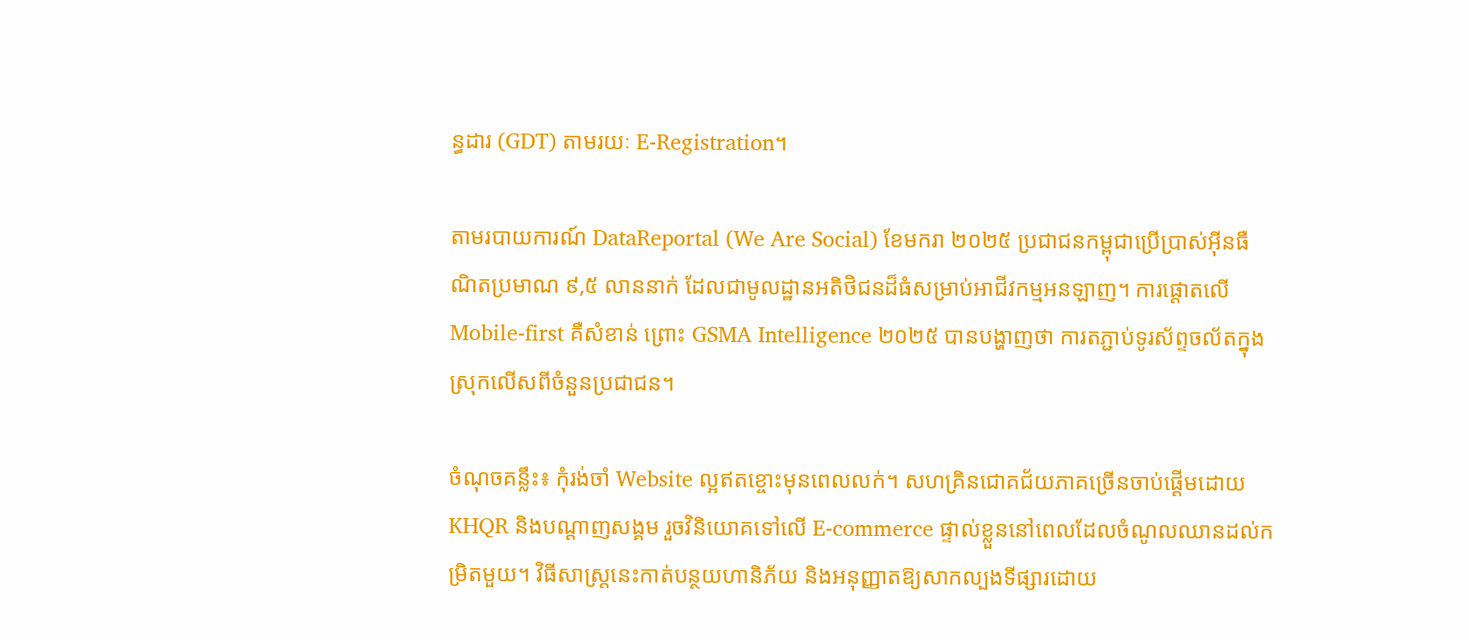ន្ធដារ (GDT) តាមរយៈ E-Registration។

តាមរបាយការណ៍ DataReportal (We Are Social) ខែមករា ២០២៥ ប្រជាជនកម្ពុជាប្រើប្រាស់អ៊ីនធឺណិតប្រមាណ ៩,៥ លាននាក់ ដែលជាមូលដ្ឋានអតិថិជនដ៏ធំសម្រាប់អាជីវកម្មអនឡាញ។ ការផ្តោតលើ Mobile-first គឺសំខាន់ ព្រោះ GSMA Intelligence ២០២៥ បានបង្ហាញថា ការតភ្ជាប់ទូរស័ព្ទចល័តក្នុងស្រុកលើសពីចំនួនប្រជាជន។

ចំណុចគន្លឹះ៖ កុំរង់ចាំ Website ល្អឥតខ្ចោះមុនពេលលក់។ សហគ្រិនជោគជ័យភាគច្រើនចាប់ផ្តើមដោយ KHQR និងបណ្តាញសង្គម រួចវិនិយោគទៅលើ E-commerce ផ្ទាល់ខ្លួននៅពេលដែលចំណូលឈានដល់កម្រិតមួយ។ វិធីសាស្ត្រនេះកាត់បន្ថយហានិភ័យ និងអនុញ្ញាតឱ្យសាកល្បងទីផ្សារដោយ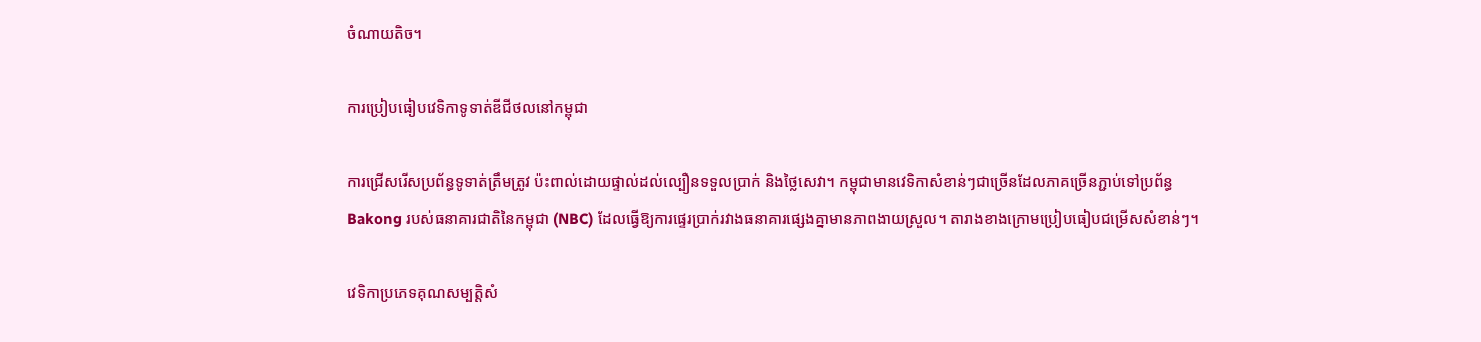ចំណាយតិច។

ការប្រៀបធៀបវេទិកាទូទាត់ឌីជីថលនៅកម្ពុជា

ការជ្រើសរើសប្រព័ន្ធទូទាត់ត្រឹមត្រូវ ប៉ះពាល់ដោយផ្ទាល់ដល់ល្បឿនទទួលប្រាក់ និងថ្លៃសេវា។ កម្ពុជាមានវេទិកាសំខាន់ៗជាច្រើនដែលភាគច្រើនភ្ជាប់ទៅប្រព័ន្ធ Bakong របស់ធនាគារជាតិនៃកម្ពុជា (NBC) ដែលធ្វើឱ្យការផ្ទេរប្រាក់រវាងធនាគារផ្សេងគ្នាមានភាពងាយស្រួល។ តារាងខាងក្រោមប្រៀបធៀបជម្រើសសំខាន់ៗ។

វេទិកាប្រភេទគុណសម្បត្តិសំ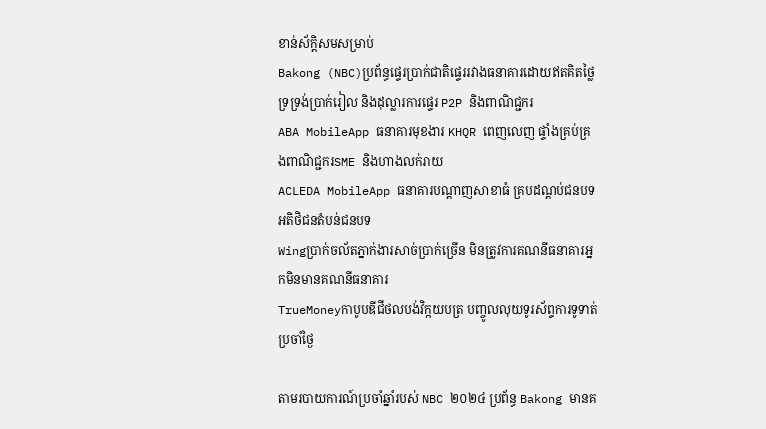ខាន់ស័ក្តិសមសម្រាប់
Bakong (NBC)ប្រព័ន្ធផ្ទេរប្រាក់ជាតិផ្ទេររវាងធនាគារដោយឥតគិតថ្លៃ ទ្រទ្រង់ប្រាក់រៀល និងដុល្លារការផ្ទេរ P2P និងពាណិជ្ជករ
ABA MobileApp ធនាគារមុខងារ KHQR ពេញលេញ ផ្ទាំងគ្រប់គ្រងពាណិជ្ជករSME និងហាងលក់រាយ
ACLEDA MobileApp ធនាគារបណ្តាញសាខាធំ គ្របដណ្តប់ជនបទអតិថិជនតំបន់ជនបទ
Wingប្រាក់ចល័តភ្នាក់ងារសាច់ប្រាក់ច្រើន មិនត្រូវការគណនីធនាគារអ្នកមិនមានគណនីធនាគារ
TrueMoneyកាបូបឌីជីថលបង់វិក្កយបត្រ បញ្ចូលលុយទូរស័ព្ទការទូទាត់ប្រចាំថ្ងៃ

តាមរបាយការណ៍ប្រចាំឆ្នាំរបស់ NBC ២០២៤ ប្រព័ន្ធ Bakong មានគ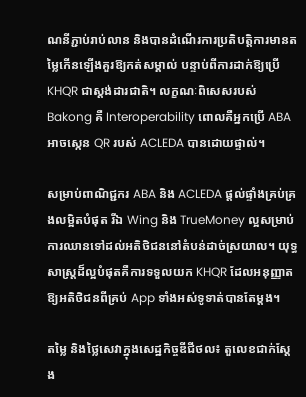ណនីភ្ជាប់រាប់លាន និងបានដំណើរការប្រតិបត្តិការមានតម្លៃកើនឡើងគួរឱ្យកត់សម្គាល់ បន្ទាប់ពីការដាក់ឱ្យប្រើ KHQR ជាស្តង់ដារជាតិ។ លក្ខណៈពិសេសរបស់ Bakong គឺ Interoperability ពោលគឺអ្នកប្រើ ABA អាចស្កេន QR របស់ ACLEDA បានដោយផ្ទាល់។

សម្រាប់ពាណិជ្ជករ ABA និង ACLEDA ផ្តល់ផ្ទាំងគ្រប់គ្រងលម្អិតបំផុត រីឯ Wing និង TrueMoney ល្អសម្រាប់ការឈានទៅដល់អតិថិជននៅតំបន់ដាច់ស្រយាល។ យុទ្ធសាស្ត្រដ៏ល្អបំផុតគឺការទទួលយក KHQR ដែលអនុញ្ញាតឱ្យអតិថិជនពីគ្រប់ App ទាំងអស់ទូទាត់បានតែម្តង។

តម្លៃ និងថ្លៃសេវាក្នុងសេដ្ឋកិច្ចឌីជីថល៖ តួលេខជាក់ស្តែង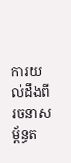ការយល់ដឹងពីរចនាសម្ព័ន្ធត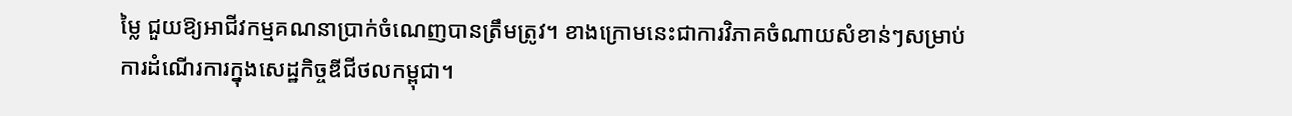ម្លៃ ជួយឱ្យអាជីវកម្មគណនាប្រាក់ចំណេញបានត្រឹមត្រូវ។ ខាងក្រោមនេះជាការវិភាគចំណាយសំខាន់ៗសម្រាប់ការដំណើរការក្នុងសេដ្ឋកិច្ចឌីជីថលកម្ពុជា។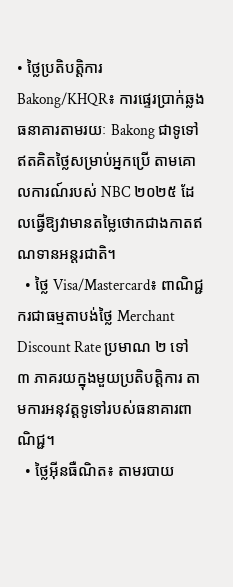• ថ្លៃប្រតិបត្តិការ Bakong/KHQR៖ ការផ្ទេរប្រាក់ឆ្លងធនាគារតាមរយៈ Bakong ជាទូទៅឥតគិតថ្លៃសម្រាប់អ្នកប្រើ តាមគោលការណ៍របស់ NBC ២០២៥ ដែលធ្វើឱ្យវាមានតម្លៃថោកជាងកាតឥណទានអន្តរជាតិ។
  • ថ្លៃ Visa/Mastercard៖ ពាណិជ្ជករជាធម្មតាបង់ថ្លៃ Merchant Discount Rate ប្រមាណ ២ ទៅ ៣ ភាគរយក្នុងមួយប្រតិបត្តិការ តាមការអនុវត្តទូទៅរបស់ធនាគារពាណិជ្ជ។
  • ថ្លៃអ៊ីនធឺណិត៖ តាមរបាយ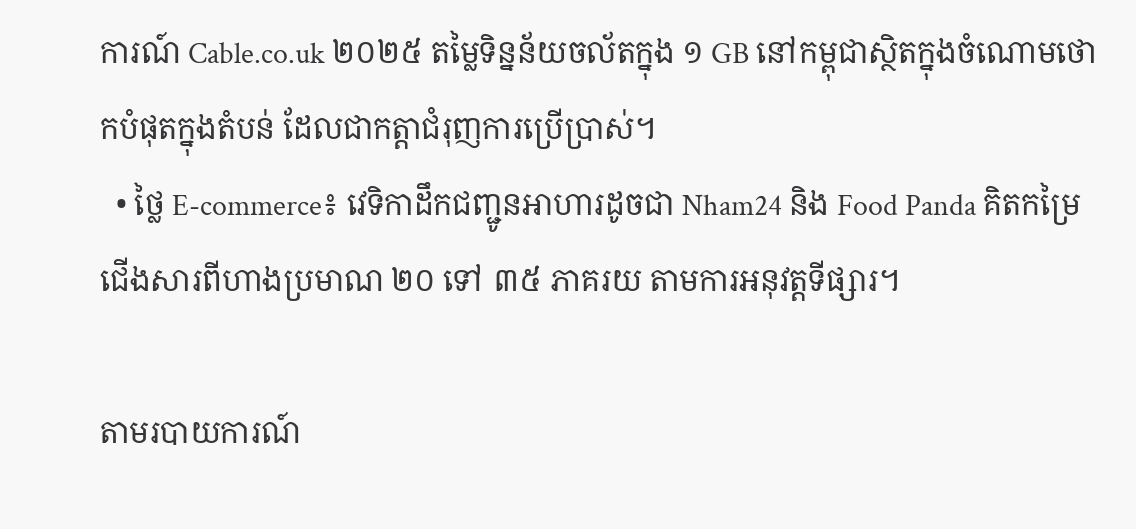ការណ៍ Cable.co.uk ២០២៥ តម្លៃទិន្នន័យចល័តក្នុង ១ GB នៅកម្ពុជាស្ថិតក្នុងចំណោមថោកបំផុតក្នុងតំបន់ ដែលជាកត្តាជំរុញការប្រើប្រាស់។
  • ថ្លៃ E-commerce៖ វេទិកាដឹកជញ្ជូនអាហារដូចជា Nham24 និង Food Panda គិតកម្រៃជើងសារពីហាងប្រមាណ ២០ ទៅ ៣៥ ភាគរយ តាមការអនុវត្តទីផ្សារ។

តាមរបាយការណ៍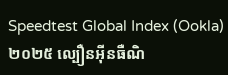Speedtest Global Index (Ookla) ២០២៥ ល្បឿនអ៊ីនធឺណិ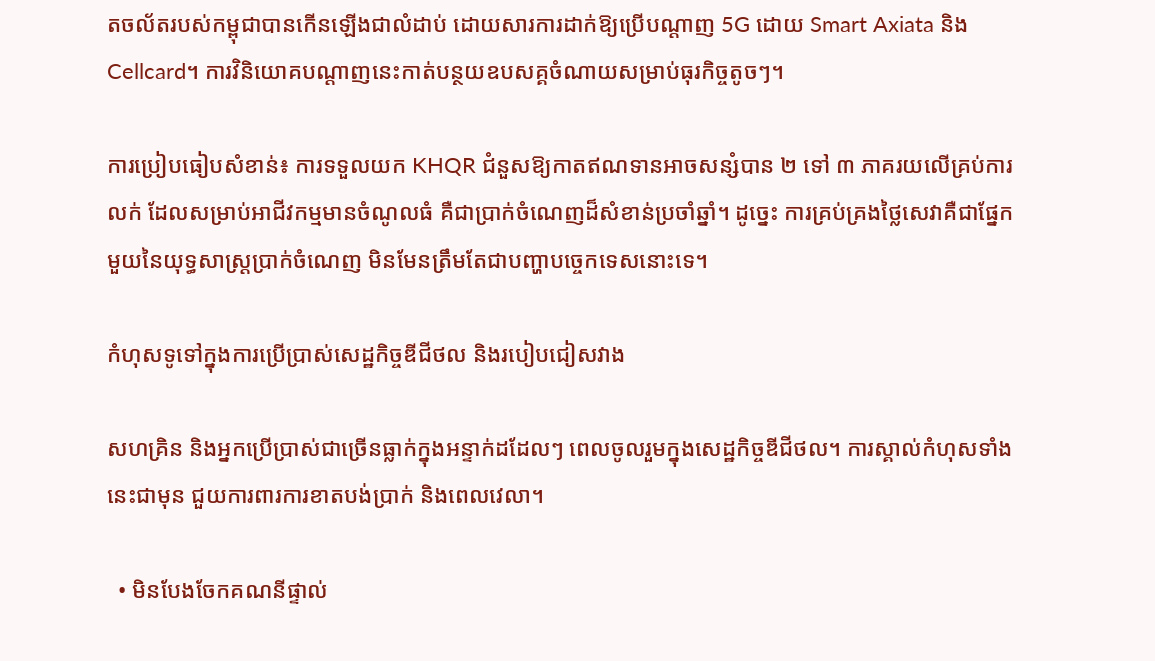តចល័តរបស់កម្ពុជាបានកើនឡើងជាលំដាប់ ដោយសារការដាក់ឱ្យប្រើបណ្តាញ 5G ដោយ Smart Axiata និង Cellcard។ ការវិនិយោគបណ្តាញនេះកាត់បន្ថយឧបសគ្គចំណាយសម្រាប់ធុរកិច្ចតូចៗ។

ការប្រៀបធៀបសំខាន់៖ ការទទួលយក KHQR ជំនួសឱ្យកាតឥណទានអាចសន្សំបាន ២ ទៅ ៣ ភាគរយលើគ្រប់ការលក់ ដែលសម្រាប់អាជីវកម្មមានចំណូលធំ គឺជាប្រាក់ចំណេញដ៏សំខាន់ប្រចាំឆ្នាំ។ ដូច្នេះ ការគ្រប់គ្រងថ្លៃសេវាគឺជាផ្នែកមួយនៃយុទ្ធសាស្ត្រប្រាក់ចំណេញ មិនមែនត្រឹមតែជាបញ្ហាបច្ចេកទេសនោះទេ។

កំហុសទូទៅក្នុងការប្រើប្រាស់សេដ្ឋកិច្ចឌីជីថល និងរបៀបជៀសវាង

សហគ្រិន និងអ្នកប្រើប្រាស់ជាច្រើនធ្លាក់ក្នុងអន្ទាក់ដដែលៗ ពេលចូលរួមក្នុងសេដ្ឋកិច្ចឌីជីថល។ ការស្គាល់កំហុសទាំងនេះជាមុន ជួយការពារការខាតបង់ប្រាក់ និងពេលវេលា។

  • មិនបែងចែកគណនីផ្ទាល់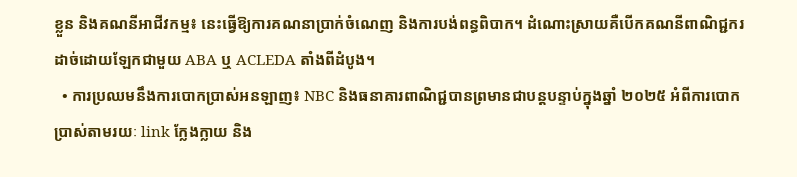ខ្លួន និងគណនីអាជីវកម្ម៖ នេះធ្វើឱ្យការគណនាប្រាក់ចំណេញ និងការបង់ពន្ធពិបាក។ ដំណោះស្រាយគឺបើកគណនីពាណិជ្ជករដាច់ដោយឡែកជាមួយ ABA ឬ ACLEDA តាំងពីដំបូង។
  • ការប្រឈមនឹងការបោកប្រាស់អនឡាញ៖ NBC និងធនាគារពាណិជ្ជបានព្រមានជាបន្តបន្ទាប់ក្នុងឆ្នាំ ២០២៥ អំពីការបោកប្រាស់តាមរយៈ link ក្លែងក្លាយ និង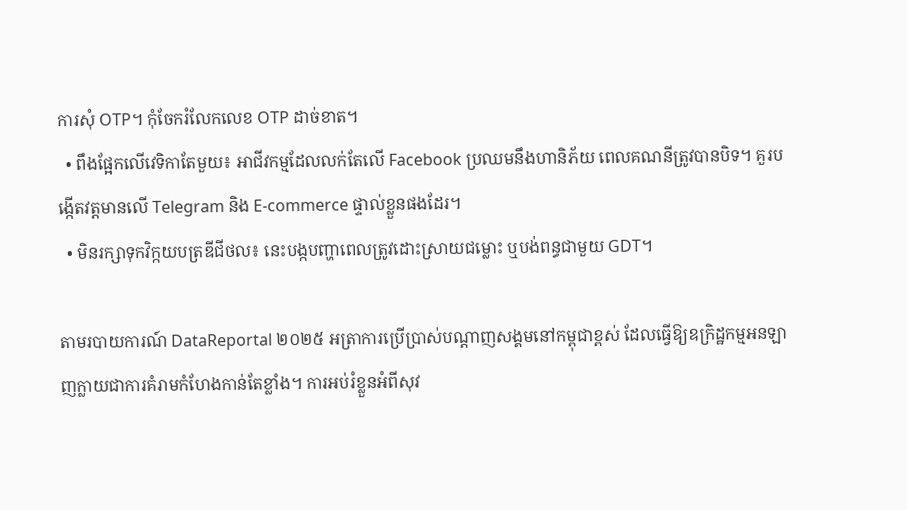ការសុំ OTP។ កុំចែករំលែកលេខ OTP ដាច់ខាត។
  • ពឹងផ្អែកលើវេទិកាតែមួយ៖ អាជីវកម្មដែលលក់តែលើ Facebook ប្រឈមនឹងហានិភ័យ ពេលគណនីត្រូវបានបិទ។ គួរបង្កើតវត្តមានលើ Telegram និង E-commerce ផ្ទាល់ខ្លួនផងដែរ។
  • មិនរក្សាទុកវិក្កយបត្រឌីជីថល៖ នេះបង្កបញ្ហាពេលត្រូវដោះស្រាយជម្លោះ ឬបង់ពន្ធជាមួយ GDT។

តាមរបាយការណ៍ DataReportal ២០២៥ អត្រាការប្រើប្រាស់បណ្តាញសង្គមនៅកម្ពុជាខ្ពស់ ដែលធ្វើឱ្យឧក្រិដ្ឋកម្មអនឡាញក្លាយជាការគំរាមកំហែងកាន់តែខ្លាំង។ ការអប់រំខ្លួនអំពីសុវ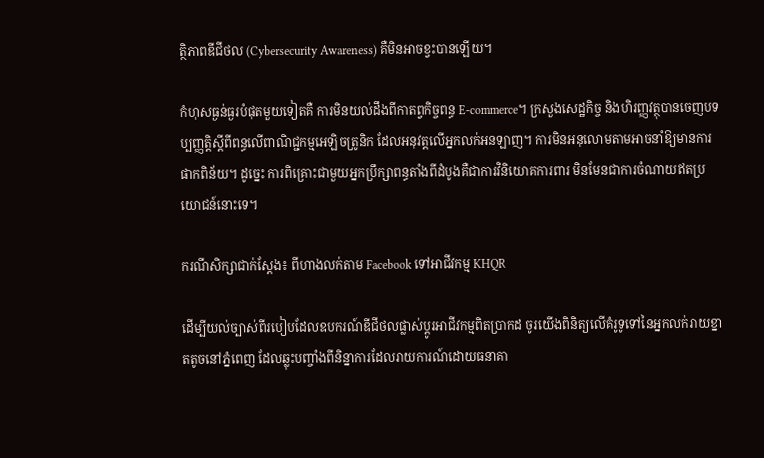ត្ថិភាពឌីជីថល (Cybersecurity Awareness) គឺមិនអាចខ្វះបានឡើយ។

កំហុសធ្ងន់ធ្ងរបំផុតមួយទៀតគឺ ការមិនយល់ដឹងពីកាតព្វកិច្ចពន្ធ E-commerce។ ក្រសួងសេដ្ឋកិច្ច និងហិរញ្ញវត្ថុបានចេញបទប្បញ្ញត្តិស្តីពីពន្ធលើពាណិជ្ជកម្មអេឡិចត្រូនិក ដែលអនុវត្តលើអ្នកលក់អនឡាញ។ ការមិនអនុលោមតាមអាចនាំឱ្យមានការផាកពិន័យ។ ដូច្នេះ ការពិគ្រោះជាមួយអ្នកប្រឹក្សាពន្ធតាំងពីដំបូងគឺជាការវិនិយោគការពារ មិនមែនជាការចំណាយឥតប្រយោជន៍នោះទេ។

ករណីសិក្សាជាក់ស្តែង៖ ពីហាងលក់តាម Facebook ទៅអាជីវកម្ម KHQR

ដើម្បីយល់ច្បាស់ពីរបៀបដែលឧបករណ៍ឌីជីថលផ្លាស់ប្តូរអាជីវកម្មពិតប្រាកដ ចូរយើងពិនិត្យលើគំរូទូទៅនៃអ្នកលក់រាយខ្នាតតូចនៅភ្នំពេញ ដែលឆ្លុះបញ្ចាំងពីនិន្នាការដែលរាយការណ៍ដោយធនាគា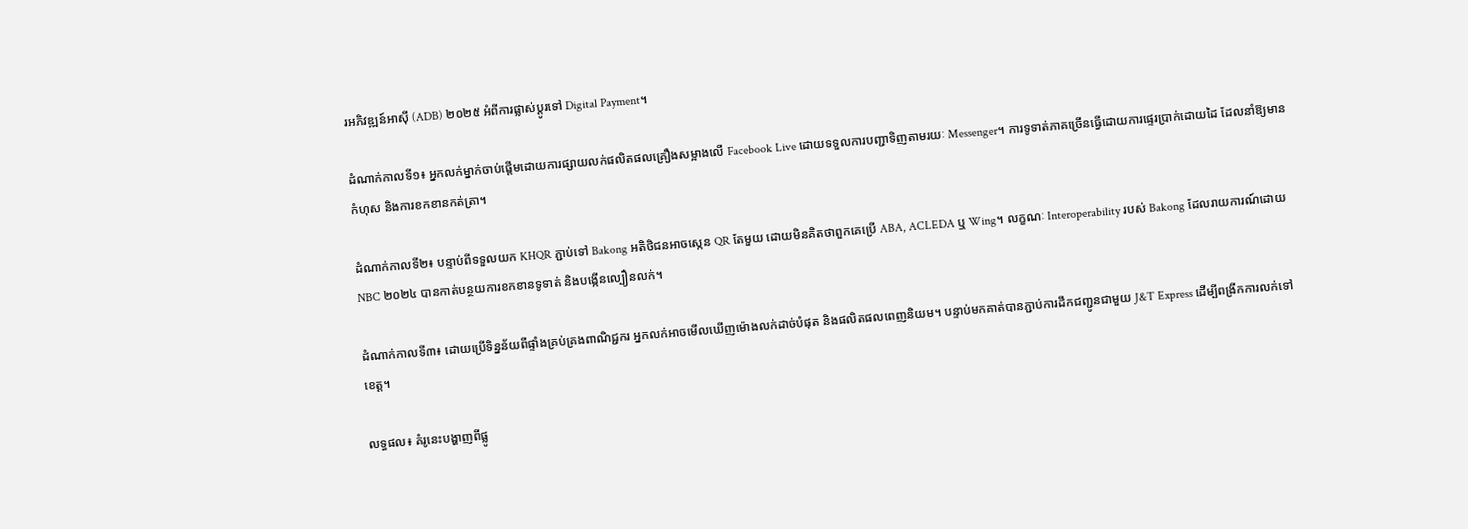រអភិវឌ្ឍន៍អាស៊ី (ADB) ២០២៥ អំពីការផ្លាស់ប្តូរទៅ Digital Payment។

ដំណាក់កាលទី១៖ អ្នកលក់ម្នាក់ចាប់ផ្តើមដោយការផ្សាយលក់ផលិតផលគ្រឿងសម្អាងលើ Facebook Live ដោយទទួលការបញ្ជាទិញតាមរយៈ Messenger។ ការទូទាត់ភាគច្រើនធ្វើដោយការផ្ទេរប្រាក់ដោយដៃ ដែលនាំឱ្យមានកំហុស និងការខកខានកត់ត្រា។

ដំណាក់កាលទី២៖ បន្ទាប់ពីទទួលយក KHQR ភ្ជាប់ទៅ Bakong អតិថិជនអាចស្កេន QR តែមួយ ដោយមិនគិតថាពួកគេប្រើ ABA, ACLEDA ឬ Wing។ លក្ខណៈ Interoperability របស់ Bakong ដែលរាយការណ៍ដោយ NBC ២០២៤ បានកាត់បន្ថយការខកខានទូទាត់ និងបង្កើនល្បឿនលក់។

ដំណាក់កាលទី៣៖ ដោយប្រើទិន្នន័យពីផ្ទាំងគ្រប់គ្រងពាណិជ្ជករ អ្នកលក់អាចមើលឃើញម៉ោងលក់ដាច់បំផុត និងផលិតផលពេញនិយម។ បន្ទាប់មកគាត់បានភ្ជាប់ការដឹកជញ្ជូនជាមួយ J&T Express ដើម្បីពង្រីកការលក់ទៅខេត្ត។

លទ្ធផល៖ គំរូនេះបង្ហាញពីផ្លូ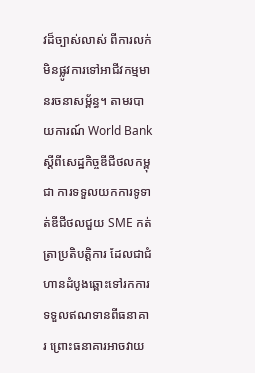វដ៏ច្បាស់លាស់ ពីការលក់មិនផ្លូវការទៅអាជីវកម្មមានរចនាសម្ព័ន្ធ។ តាមរបាយការណ៍ World Bank ស្តីពីសេដ្ឋកិច្ចឌីជីថលកម្ពុជា ការទទួលយកការទូទាត់ឌីជីថលជួយ SME កត់ត្រាប្រតិបត្តិការ ដែលជាជំហានដំបូងឆ្ពោះទៅរកការទទួលឥណទានពីធនាគារ ព្រោះធនាគារអាចវាយ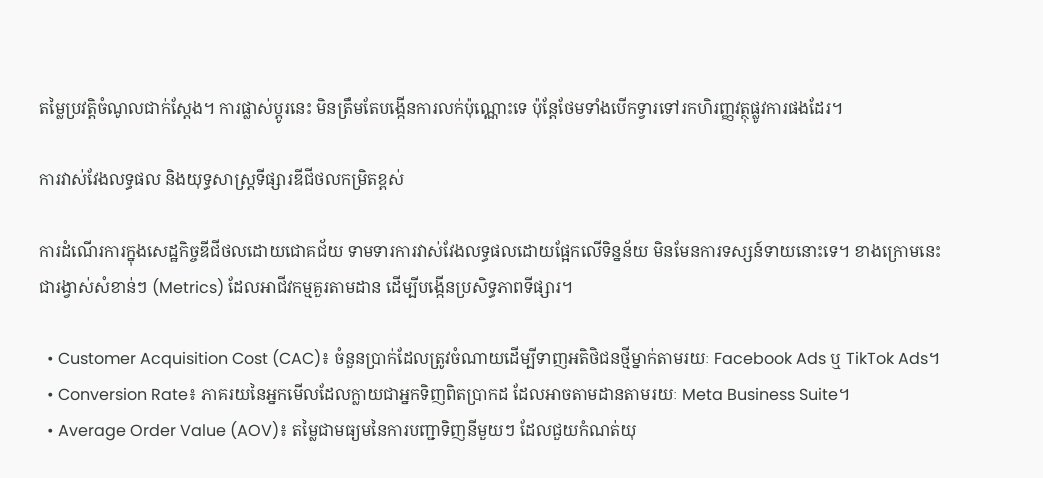តម្លៃប្រវត្តិចំណូលជាក់ស្តែង។ ការផ្លាស់ប្តូរនេះ មិនត្រឹមតែបង្កើនការលក់ប៉ុណ្ណោះទេ ប៉ុន្តែថែមទាំងបើកទ្វារទៅរកហិរញ្ញវត្ថុផ្លូវការផងដែរ។

ការវាស់វែងលទ្ធផល និងយុទ្ធសាស្ត្រទីផ្សារឌីជីថលកម្រិតខ្ពស់

ការដំណើរការក្នុងសេដ្ឋកិច្ចឌីជីថលដោយជោគជ័យ ទាមទារការវាស់វែងលទ្ធផលដោយផ្អែកលើទិន្នន័យ មិនមែនការទស្សន៍ទាយនោះទេ។ ខាងក្រោមនេះជារង្វាស់សំខាន់ៗ (Metrics) ដែលអាជីវកម្មគួរតាមដាន ដើម្បីបង្កើនប្រសិទ្ធភាពទីផ្សារ។

  • Customer Acquisition Cost (CAC)៖ ចំនួនប្រាក់ដែលត្រូវចំណាយដើម្បីទាញអតិថិជនថ្មីម្នាក់តាមរយៈ Facebook Ads ឬ TikTok Ads។
  • Conversion Rate៖ ភាគរយនៃអ្នកមើលដែលក្លាយជាអ្នកទិញពិតប្រាកដ ដែលអាចតាមដានតាមរយៈ Meta Business Suite។
  • Average Order Value (AOV)៖ តម្លៃជាមធ្យមនៃការបញ្ជាទិញនីមួយៗ ដែលជួយកំណត់យុ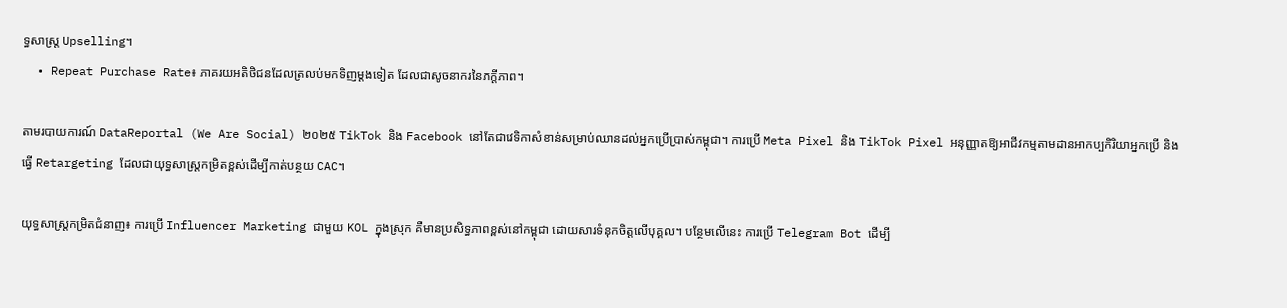ទ្ធសាស្ត្រ Upselling។
  • Repeat Purchase Rate៖ ភាគរយអតិថិជនដែលត្រលប់មកទិញម្តងទៀត ដែលជាសូចនាករនៃភក្ដីភាព។

តាមរបាយការណ៍ DataReportal (We Are Social) ២០២៥ TikTok និង Facebook នៅតែជាវេទិកាសំខាន់សម្រាប់ឈានដល់អ្នកប្រើប្រាស់កម្ពុជា។ ការប្រើ Meta Pixel និង TikTok Pixel អនុញ្ញាតឱ្យអាជីវកម្មតាមដានអាកប្បកិរិយាអ្នកប្រើ និងធ្វើ Retargeting ដែលជាយុទ្ធសាស្ត្រកម្រិតខ្ពស់ដើម្បីកាត់បន្ថយ CAC។

យុទ្ធសាស្ត្រកម្រិតជំនាញ៖ ការប្រើ Influencer Marketing ជាមួយ KOL ក្នុងស្រុក គឺមានប្រសិទ្ធភាពខ្ពស់នៅកម្ពុជា ដោយសារទំនុកចិត្តលើបុគ្គល។ បន្ថែមលើនេះ ការប្រើ Telegram Bot ដើម្បី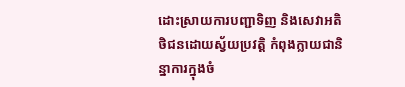ដោះស្រាយការបញ្ជាទិញ និងសេវាអតិថិជនដោយស្វ័យប្រវត្តិ កំពុងក្លាយជានិន្នាការក្នុងចំ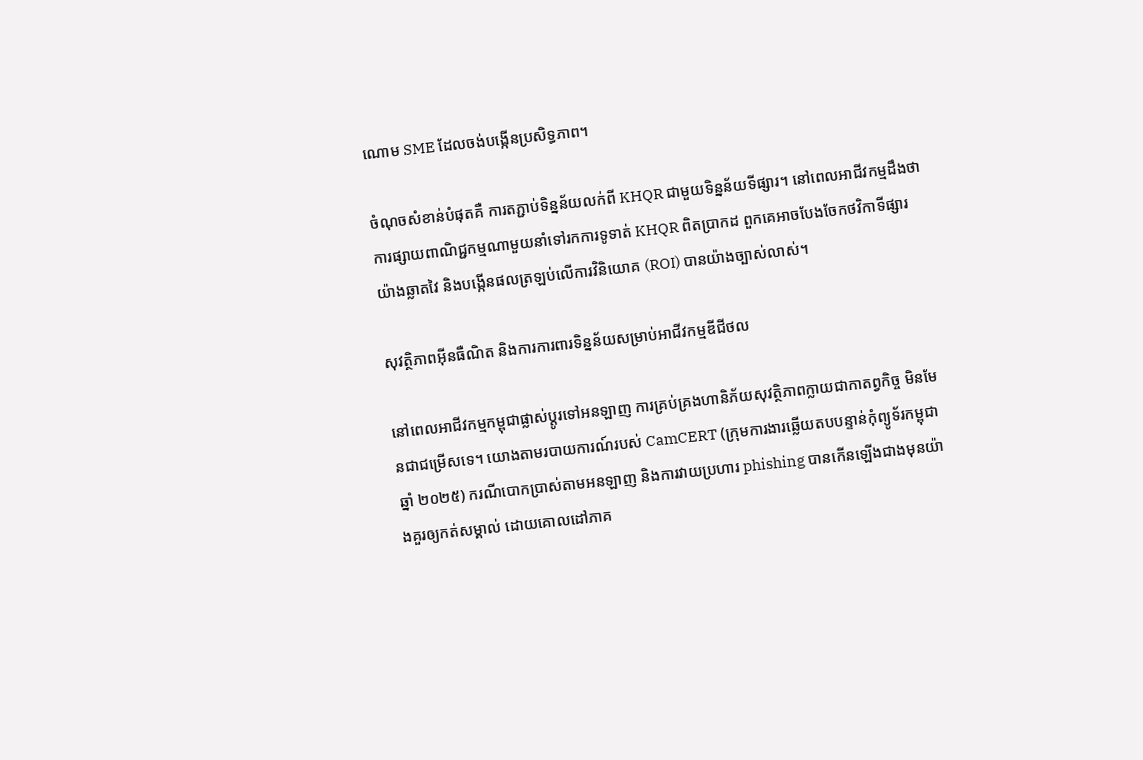ណោម SME ដែលចង់បង្កើនប្រសិទ្ធភាព។

ចំណុចសំខាន់បំផុតគឺ ការតភ្ជាប់ទិន្នន័យលក់ពី KHQR ជាមួយទិន្នន័យទីផ្សារ។ នៅពេលអាជីវកម្មដឹងថា ការផ្សាយពាណិជ្ជកម្មណាមួយនាំទៅរកការទូទាត់ KHQR ពិតប្រាកដ ពួកគេអាចបែងចែកថវិកាទីផ្សារយ៉ាងឆ្លាតវៃ និងបង្កើនផលត្រឡប់លើការវិនិយោគ (ROI) បានយ៉ាងច្បាស់លាស់។

សុវត្ថិភាពអ៊ីនធឺណិត និងការការពារទិន្នន័យសម្រាប់អាជីវកម្មឌីជីថល

នៅពេលអាជីវកម្មកម្ពុជាផ្លាស់ប្តូរទៅអនឡាញ ការគ្រប់គ្រងហានិភ័យសុវត្ថិភាពក្លាយជាកាតព្វកិច្ច មិនមែនជាជម្រើសទេ។ យោងតាមរបាយការណ៍របស់ CamCERT (ក្រុមការងារឆ្លើយតបបន្ទាន់កុំព្យូទ័រកម្ពុជា ឆ្នាំ ២០២៥) ករណីបោកប្រាស់តាមអនឡាញ និងការវាយប្រហារ phishing បានកើនឡើងជាងមុនយ៉ាងគួរឲ្យកត់សម្គាល់ ដោយគោលដៅភាគ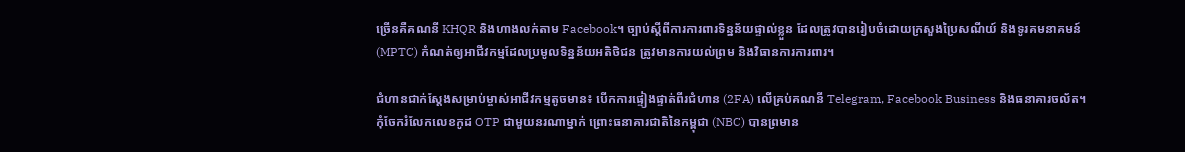ច្រើនគឺគណនី KHQR និងហាងលក់តាម Facebook។ ច្បាប់ស្តីពីការការពារទិន្នន័យផ្ទាល់ខ្លួន ដែលត្រូវបានរៀបចំដោយក្រសួងប្រៃសណីយ៍ និងទូរគមនាគមន៍ (MPTC) កំណត់ឲ្យអាជីវកម្មដែលប្រមូលទិន្នន័យអតិថិជន ត្រូវមានការយល់ព្រម និងវិធានការការពារ។

ជំហានជាក់ស្តែងសម្រាប់ម្ចាស់អាជីវកម្មតូចមាន៖ បើកការផ្ទៀងផ្ទាត់ពីរជំហាន (2FA) លើគ្រប់គណនី Telegram, Facebook Business និងធនាគារចល័ត។ កុំចែករំលែកលេខកូដ OTP ជាមួយនរណាម្នាក់ ព្រោះធនាគារជាតិនៃកម្ពុជា (NBC) បានព្រមាន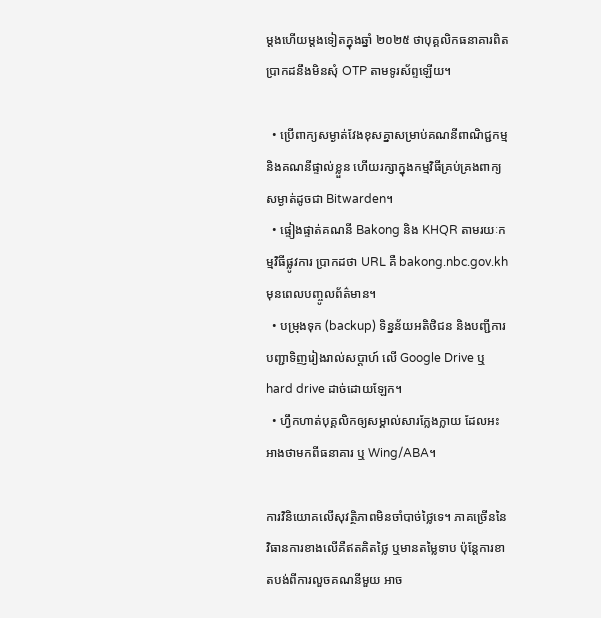ម្តងហើយម្តងទៀតក្នុងឆ្នាំ ២០២៥ ថាបុគ្គលិកធនាគារពិតប្រាកដនឹងមិនសុំ OTP តាមទូរស័ព្ទឡើយ។

  • ប្រើពាក្យសម្ងាត់វែងខុសគ្នាសម្រាប់គណនីពាណិជ្ជកម្ម និងគណនីផ្ទាល់ខ្លួន ហើយរក្សាក្នុងកម្មវិធីគ្រប់គ្រងពាក្យសម្ងាត់ដូចជា Bitwarden។
  • ផ្ទៀងផ្ទាត់គណនី Bakong និង KHQR តាមរយៈកម្មវិធីផ្លូវការ ប្រាកដថា URL គឺ bakong.nbc.gov.kh មុនពេលបញ្ចូលព័ត៌មាន។
  • បម្រុងទុក (backup) ទិន្នន័យអតិថិជន និងបញ្ជីការបញ្ជាទិញរៀងរាល់សប្តាហ៍ លើ Google Drive ឬ hard drive ដាច់ដោយឡែក។
  • ហ្វឹកហាត់បុគ្គលិកឲ្យសម្គាល់សារក្លែងក្លាយ ដែលអះអាងថាមកពីធនាគារ ឬ Wing/ABA។

ការវិនិយោគលើសុវត្ថិភាពមិនចាំបាច់ថ្លៃទេ។ ភាគច្រើននៃវិធានការខាងលើគឺឥតគិតថ្លៃ ឬមានតម្លៃទាប ប៉ុន្តែការខាតបង់ពីការលួចគណនីមួយ អាច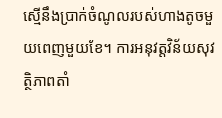ស្មើនឹងប្រាក់ចំណូលរបស់ហាងតូចមួយពេញមួយខែ។ ការអនុវត្តវិន័យសុវត្ថិភាពតាំ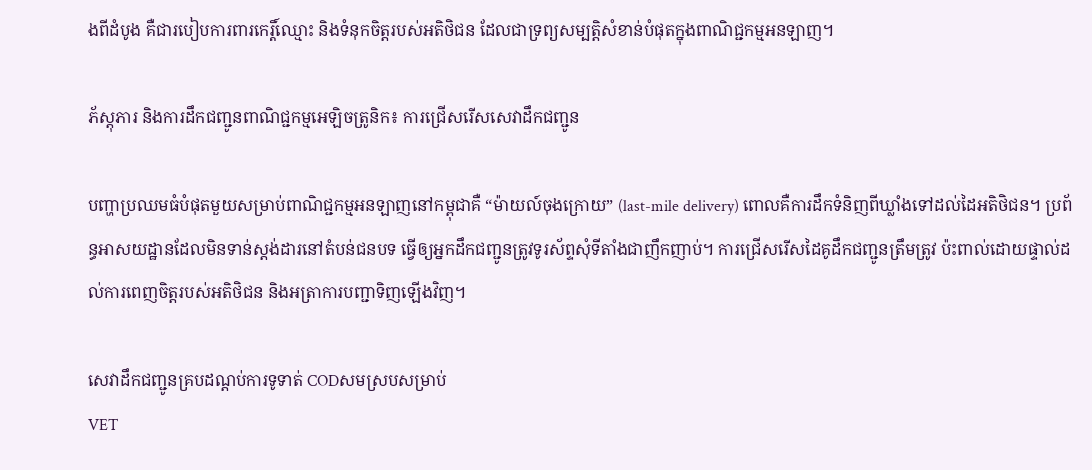ងពីដំបូង គឺជារបៀបការពារកេរ្តិ៍ឈ្មោះ និងទំនុកចិត្តរបស់អតិថិជន ដែលជាទ្រព្យសម្បត្តិសំខាន់បំផុតក្នុងពាណិជ្ជកម្មអនឡាញ។

ភ័ស្តុភារ និងការដឹកជញ្ជូនពាណិជ្ជកម្មអេឡិចត្រូនិក៖ ការជ្រើសរើសសេវាដឹកជញ្ជូន

បញ្ហាប្រឈមធំបំផុតមួយសម្រាប់ពាណិជ្ជកម្មអនឡាញនៅកម្ពុជាគឺ “ម៉ាយល៍ចុងក្រោយ” (last-mile delivery) ពោលគឺការដឹកទំនិញពីឃ្លាំងទៅដល់ដៃអតិថិជន។ ប្រព័ន្ធអាសយដ្ឋានដែលមិនទាន់ស្តង់ដារនៅតំបន់ជនបទ ធ្វើឲ្យអ្នកដឹកជញ្ជូនត្រូវទូរស័ព្ទសុំទីតាំងជាញឹកញាប់។ ការជ្រើសរើសដៃគូដឹកជញ្ជូនត្រឹមត្រូវ ប៉ះពាល់ដោយផ្ទាល់ដល់ការពេញចិត្តរបស់អតិថិជន និងអត្រាការបញ្ជាទិញឡើងវិញ។

សេវាដឹកជញ្ជូនគ្របដណ្តប់ការទូទាត់ CODសមស្របសម្រាប់
VET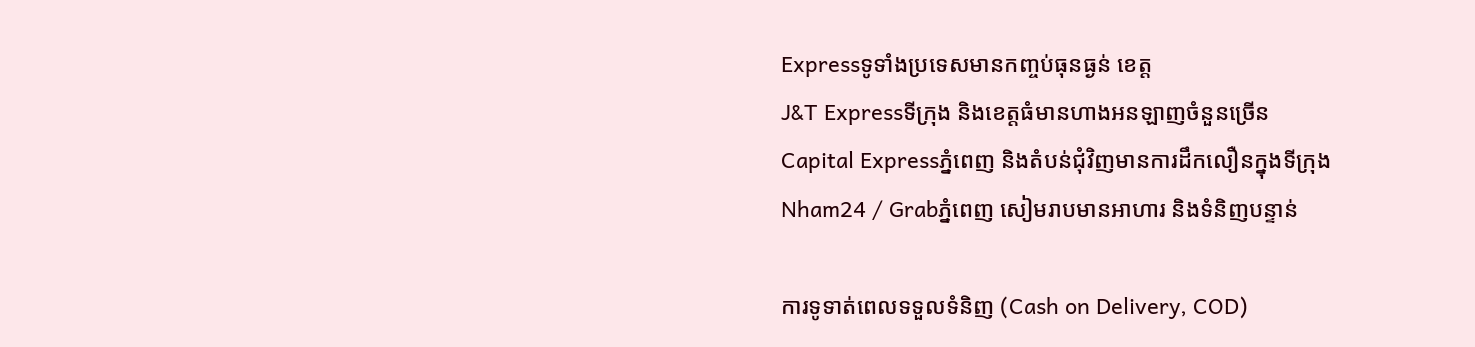Expressទូទាំងប្រទេសមានកញ្ចប់ធុនធ្ងន់ ខេត្ត
J&T Expressទីក្រុង និងខេត្តធំមានហាងអនឡាញចំនួនច្រើន
Capital Expressភ្នំពេញ និងតំបន់ជុំវិញមានការដឹកលឿនក្នុងទីក្រុង
Nham24 / Grabភ្នំពេញ សៀមរាបមានអាហារ និងទំនិញបន្ទាន់

ការទូទាត់ពេលទទួលទំនិញ (Cash on Delivery, COD)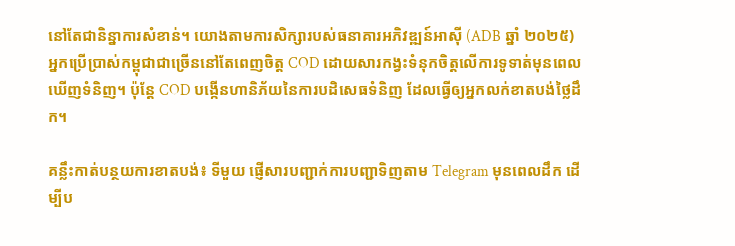នៅតែជានិន្នាការសំខាន់។ យោងតាមការសិក្សារបស់ធនាគារអភិវឌ្ឍន៍អាស៊ី (ADB ឆ្នាំ ២០២៥) អ្នកប្រើប្រាស់កម្ពុជាជាច្រើននៅតែពេញចិត្ត COD ដោយសារកង្វះទំនុកចិត្តលើការទូទាត់មុនពេលឃើញទំនិញ។ ប៉ុន្តែ COD បង្កើនហានិភ័យនៃការបដិសេធទំនិញ ដែលធ្វើឲ្យអ្នកលក់ខាតបង់ថ្លៃដឹក។

គន្លឹះកាត់បន្ថយការខាតបង់៖ ទីមួយ ផ្ញើសារបញ្ជាក់ការបញ្ជាទិញតាម Telegram មុនពេលដឹក ដើម្បីប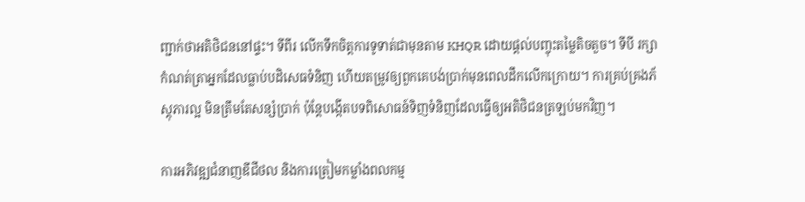ញ្ជាក់ថាអតិថិជននៅផ្ទះ។ ទីពីរ លើកទឹកចិត្តការទូទាត់ជាមុនតាម KHQR ដោយផ្តល់បញ្ចុះតម្លៃតិចតួច។ ទីបី រក្សាកំណត់ត្រាអ្នកដែលធ្លាប់បដិសេធទំនិញ ហើយតម្រូវឲ្យពួកគេបង់ប្រាក់មុនពេលដឹកលើកក្រោយ។ ការគ្រប់គ្រងភ័ស្តុភារល្អ មិនត្រឹមតែសន្សំប្រាក់ ប៉ុន្តែបង្កើតបទពិសោធន៍ទិញទំនិញដែលធ្វើឲ្យអតិថិជនត្រឡប់មកវិញ។

ការអភិវឌ្ឍជំនាញឌីជីថល និងការត្រៀមកម្លាំងពលកម្ម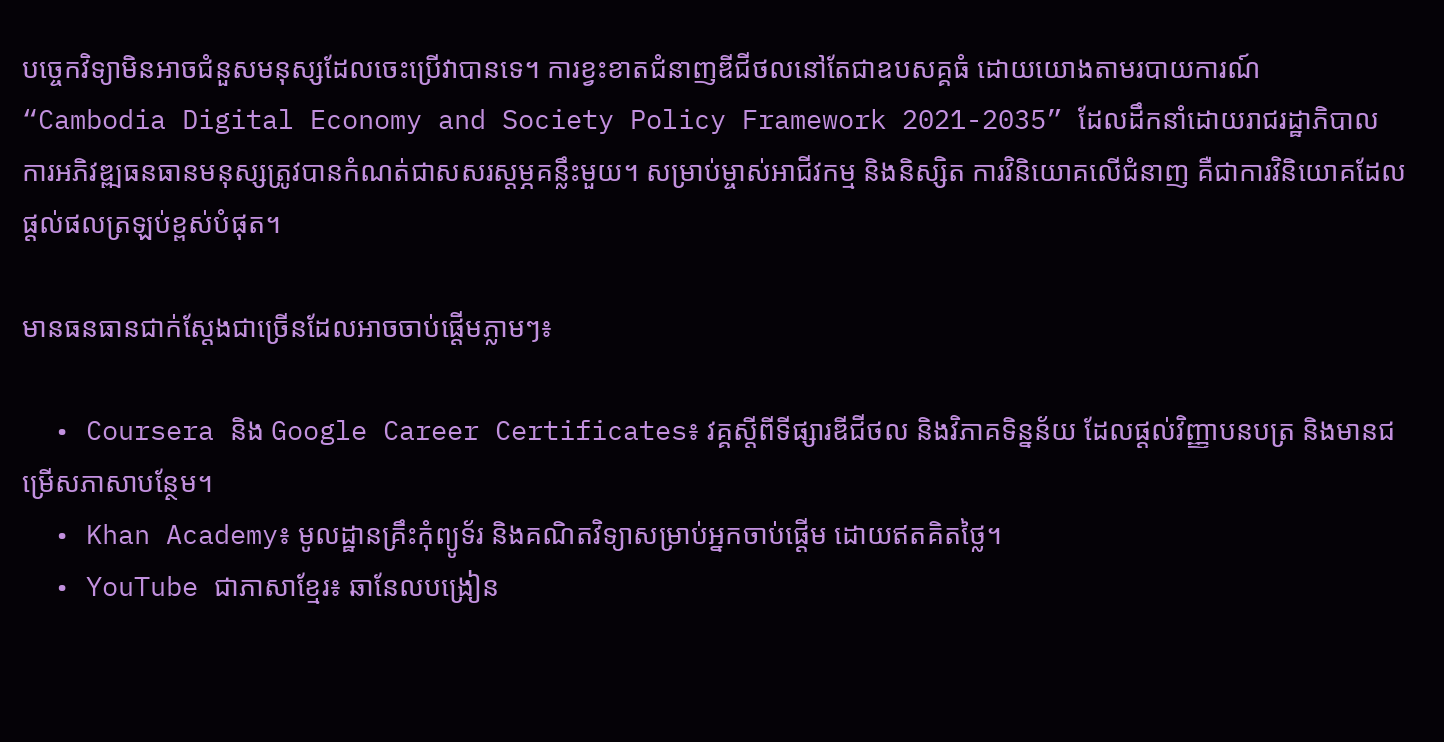បច្ចេកវិទ្យាមិនអាចជំនួសមនុស្សដែលចេះប្រើវាបានទេ។ ការខ្វះខាតជំនាញឌីជីថលនៅតែជាឧបសគ្គធំ ដោយយោងតាមរបាយការណ៍ “Cambodia Digital Economy and Society Policy Framework 2021-2035” ដែលដឹកនាំដោយរាជរដ្ឋាភិបាល ការអភិវឌ្ឍធនធានមនុស្សត្រូវបានកំណត់ជាសសរស្តម្ភគន្លឹះមួយ។ សម្រាប់ម្ចាស់អាជីវកម្ម និងនិស្សិត ការវិនិយោគលើជំនាញ គឺជាការវិនិយោគដែលផ្តល់ផលត្រឡប់ខ្ពស់បំផុត។

មានធនធានជាក់ស្តែងជាច្រើនដែលអាចចាប់ផ្តើមភ្លាមៗ៖

  • Coursera និង Google Career Certificates៖ វគ្គស្តីពីទីផ្សារឌីជីថល និងវិភាគទិន្នន័យ ដែលផ្តល់វិញ្ញាបនបត្រ និងមានជម្រើសភាសាបន្ថែម។
  • Khan Academy៖ មូលដ្ឋានគ្រឹះកុំព្យូទ័រ និងគណិតវិទ្យាសម្រាប់អ្នកចាប់ផ្តើម ដោយឥតគិតថ្លៃ។
  • YouTube ជាភាសាខ្មែរ៖ ឆានែលបង្រៀន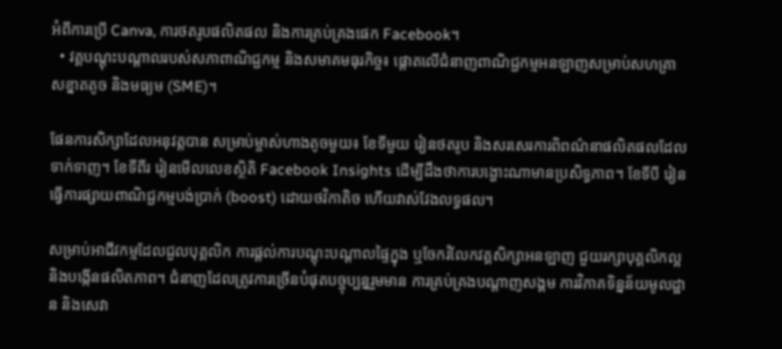អំពីការប្រើ Canva, ការថតរូបផលិតផល និងការគ្រប់គ្រងផេក Facebook។
  • វគ្គបណ្តុះបណ្តាលរបស់សភាពាណិជ្ជកម្ម និងសមាគមធុរកិច្ច៖ ផ្តោតលើជំនាញពាណិជ្ជកម្មអនឡាញសម្រាប់សហគ្រាសខ្នាតតូច និងមធ្យម (SME)។

ផែនការសិក្សាដែលអនុវត្តបាន សម្រាប់ម្ចាស់ហាងតូចមួយ៖ ខែទីមួយ រៀនថតរូប និងសរសេរការពិពណ៌នាផលិតផលដែលទាក់ទាញ។ ខែទីពីរ រៀនមើលលេខស្ថិតិ Facebook Insights ដើម្បីដឹងថាការបង្ហោះណាមានប្រសិទ្ធភាព។ ខែទីបី រៀនធ្វើការផ្សាយពាណិជ្ជកម្មបង់ប្រាក់ (boost) ដោយថវិកាតិច ហើយវាស់វែងលទ្ធផល។

សម្រាប់អាជីវកម្មដែលជួលបុគ្គលិក ការផ្តល់ការបណ្តុះបណ្តាលផ្ទៃក្នុង ឬចែករំលែកវគ្គសិក្សាអនឡាញ ជួយរក្សាបុគ្គលិកល្អ និងបង្កើនផលិតភាព។ ជំនាញដែលត្រូវការច្រើនបំផុតបច្ចុប្បន្នរួមមាន ការគ្រប់គ្រងបណ្តាញសង្គម ការវិភាគទិន្នន័យមូលដ្ឋាន និងសេវា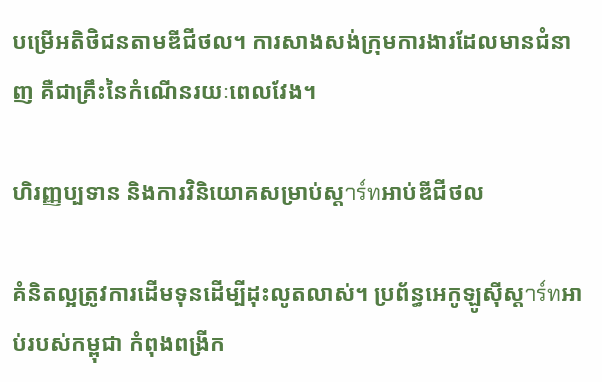បម្រើអតិថិជនតាមឌីជីថល។ ការសាងសង់ក្រុមការងារដែលមានជំនាញ គឺជាគ្រឹះនៃកំណើនរយៈពេលវែង។

ហិរញ្ញប្បទាន និងការវិនិយោគសម្រាប់ស្តาร์ทអាប់ឌីជីថល

គំនិតល្អត្រូវការដើមទុនដើម្បីដុះលូតលាស់។ ប្រព័ន្ធអេកូឡូស៊ីស្តาร์ทអាប់របស់កម្ពុជា កំពុងពង្រីក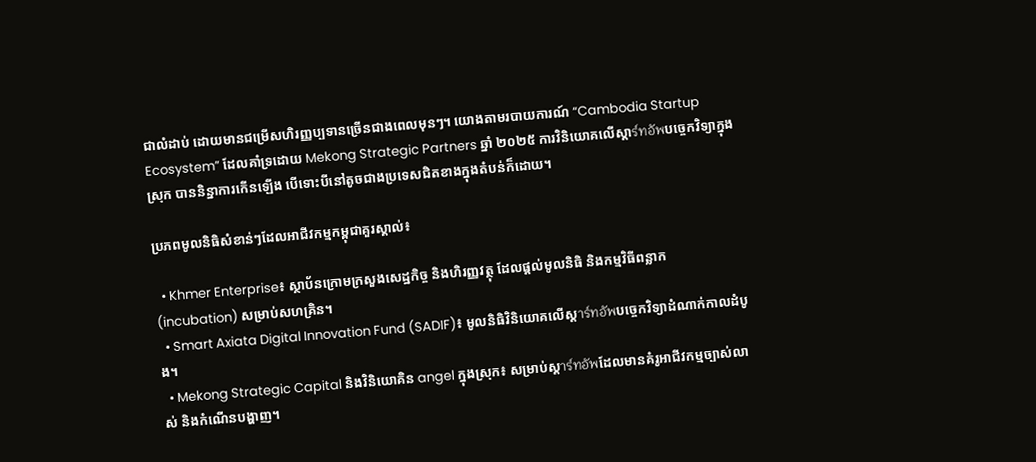ជាលំដាប់ ដោយមានជម្រើសហិរញ្ញប្បទានច្រើនជាងពេលមុនៗ។ យោងតាមរបាយការណ៍ “Cambodia Startup Ecosystem” ដែលគាំទ្រដោយ Mekong Strategic Partners ឆ្នាំ ២០២៥ ការវិនិយោគលើស្តាร์ทอัพបច្ចេកវិទ្យាក្នុងស្រុក បាននិន្នាការកើនឡើង បើទោះបីនៅតូចជាងប្រទេសជិតខាងក្នុងតំបន់ក៏ដោយ។

ប្រភពមូលនិធិសំខាន់ៗដែលអាជីវកម្មកម្ពុជាគួរស្គាល់៖

  • Khmer Enterprise៖ ស្ថាប័នក្រោមក្រសួងសេដ្ឋកិច្ច និងហិរញ្ញវត្ថុ ដែលផ្តល់មូលនិធិ និងកម្មវិធីពន្លាក (incubation) សម្រាប់សហគ្រិន។
  • Smart Axiata Digital Innovation Fund (SADIF)៖ មូលនិធិវិនិយោគលើស្តาร์ทอัพបច្ចេកវិទ្យាដំណាក់កាលដំបូង។
  • Mekong Strategic Capital និងវិនិយោគិន angel ក្នុងស្រុក៖ សម្រាប់ស្តาร์ทอัพដែលមានគំរូអាជីវកម្មច្បាស់លាស់ និងកំណើនបង្ហាញ។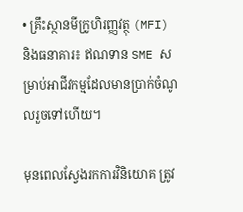• គ្រឹះស្ថានមីក្រូហិរញ្ញវត្ថុ (MFI) និងធនាគារ៖ ឥណទាន SME សម្រាប់អាជីវកម្មដែលមានប្រាក់ចំណូលរួចទៅហើយ។

មុនពេលស្វែងរកការវិនិយោគ ត្រូវ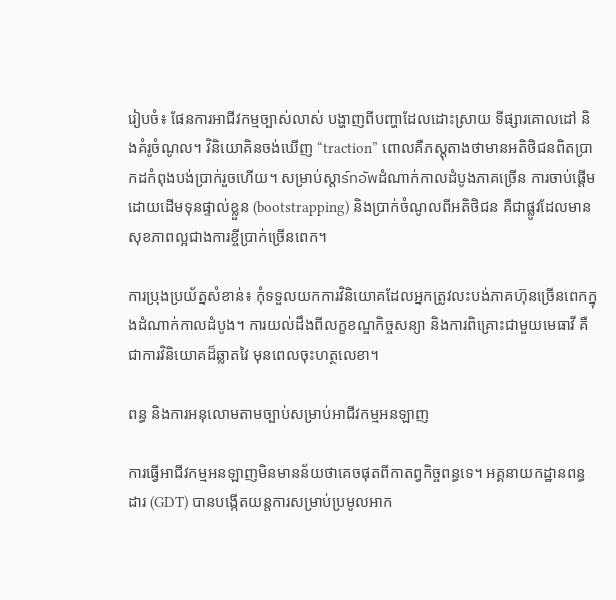រៀបចំ៖ ផែនការអាជីវកម្មច្បាស់លាស់ បង្ហាញពីបញ្ហាដែលដោះស្រាយ ទីផ្សារគោលដៅ និងគំរូចំណូល។ វិនិយោគិនចង់ឃើញ “traction” ពោលគឺភស្តុតាងថាមានអតិថិជនពិតប្រាកដកំពុងបង់ប្រាក់រួចហើយ។ សម្រាប់ស្តាร์ทอัพដំណាក់កាលដំបូងភាគច្រើន ការចាប់ផ្តើមដោយដើមទុនផ្ទាល់ខ្លួន (bootstrapping) និងប្រាក់ចំណូលពីអតិថិជន គឺជាផ្លូវដែលមានសុខភាពល្អជាងការខ្ចីប្រាក់ច្រើនពេក។

ការប្រុងប្រយ័ត្នសំខាន់៖ កុំទទួលយកការវិនិយោគដែលអ្នកត្រូវលះបង់ភាគហ៊ុនច្រើនពេកក្នុងដំណាក់កាលដំបូង។ ការយល់ដឹងពីលក្ខខណ្ឌកិច្ចសន្យា និងការពិគ្រោះជាមួយមេធាវី គឺជាការវិនិយោគដ៏ឆ្លាតវៃ មុនពេលចុះហត្ថលេខា។

ពន្ធ និងការអនុលោមតាមច្បាប់សម្រាប់អាជីវកម្មអនឡាញ

ការធ្វើអាជីវកម្មអនឡាញមិនមានន័យថាគេចផុតពីកាតព្វកិច្ចពន្ធទេ។ អគ្គនាយកដ្ឋានពន្ធដារ (GDT) បានបង្កើតយន្តការសម្រាប់ប្រមូលអាក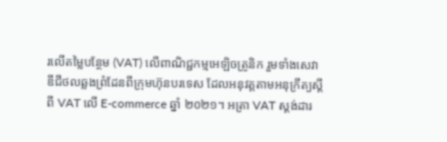រលើតម្លៃបន្ថែម (VAT) លើពាណិជ្ជកម្មអេឡិចត្រូនិក រួមទាំងសេវាឌីជីថលឆ្លងព្រំដែនពីក្រុមហ៊ុនបរទេស ដែលអនុវត្តតាមអនុក្រឹត្យស្តីពី VAT លើ E-commerce ឆ្នាំ ២០២១។ អត្រា VAT ស្តង់ដារ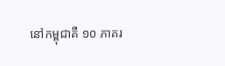នៅកម្ពុជាគឺ ១០ ភាគរ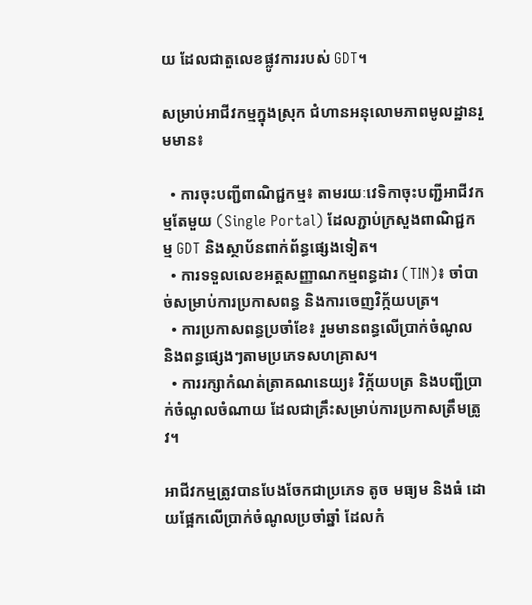យ ដែលជាតួលេខផ្លូវការរបស់ GDT។

សម្រាប់អាជីវកម្មក្នុងស្រុក ជំហានអនុលោមភាពមូលដ្ឋានរួមមាន៖

  • ការចុះបញ្ជីពាណិជ្ជកម្ម៖ តាមរយៈវេទិកាចុះបញ្ជីអាជីវកម្មតែមួយ (Single Portal) ដែលភ្ជាប់ក្រសួងពាណិជ្ជកម្ម GDT និងស្ថាប័នពាក់ព័ន្ធផ្សេងទៀត។
  • ការទទួលលេខអត្តសញ្ញាណកម្មពន្ធដារ (TIN)៖ ចាំបាច់សម្រាប់ការប្រកាសពន្ធ និងការចេញវិក្ក័យបត្រ។
  • ការប្រកាសពន្ធប្រចាំខែ៖ រួមមានពន្ធលើប្រាក់ចំណូល និងពន្ធផ្សេងៗតាមប្រភេទសហគ្រាស។
  • ការរក្សាកំណត់ត្រាគណនេយ្យ៖ វិក្ក័យបត្រ និងបញ្ជីប្រាក់ចំណូលចំណាយ ដែលជាគ្រឹះសម្រាប់ការប្រកាសត្រឹមត្រូវ។

អាជីវកម្មត្រូវបានបែងចែកជាប្រភេទ តូច មធ្យម និងធំ ដោយផ្អែកលើប្រាក់ចំណូលប្រចាំឆ្នាំ ដែលកំ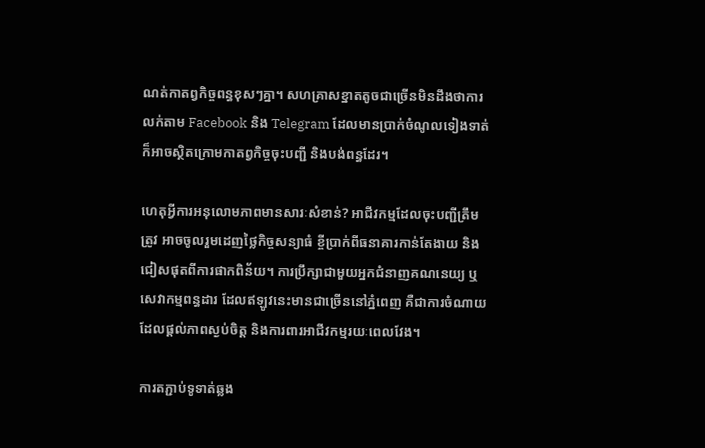ណត់កាតព្វកិច្ចពន្ធខុសៗគ្នា។ សហគ្រាសខ្នាតតូចជាច្រើនមិនដឹងថាការលក់តាម Facebook និង Telegram ដែលមានប្រាក់ចំណូលទៀងទាត់ ក៏អាចស្ថិតក្រោមកាតព្វកិច្ចចុះបញ្ជី និងបង់ពន្ធដែរ។

ហេតុអ្វីការអនុលោមភាពមានសារៈសំខាន់? អាជីវកម្មដែលចុះបញ្ជីត្រឹមត្រូវ អាចចូលរួមដេញថ្លៃកិច្ចសន្យាធំ ខ្ចីប្រាក់ពីធនាគារកាន់តែងាយ និងជៀសផុតពីការផាកពិន័យ។ ការប្រឹក្សាជាមួយអ្នកជំនាញគណនេយ្យ ឬសេវាកម្មពន្ធដារ ដែលឥឡូវនេះមានជាច្រើននៅភ្នំពេញ គឺជាការចំណាយដែលផ្តល់ភាពស្ងប់ចិត្ត និងការពារអាជីវកម្មរយៈពេលវែង។

ការតភ្ជាប់ទូទាត់ឆ្លង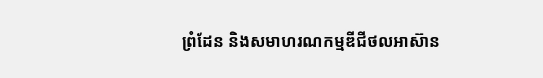ព្រំដែន និងសមាហរណកម្មឌីជីថលអាស៊ាន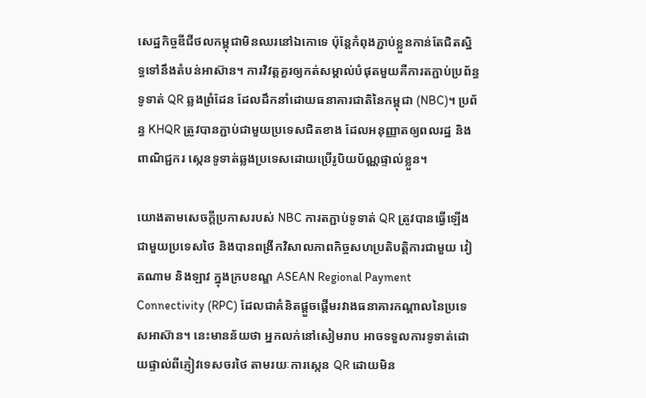សេដ្ឋកិច្ចឌីជីថលកម្ពុជាមិនឈរនៅឯកោទេ ប៉ុន្តែកំពុងភ្ជាប់ខ្លួនកាន់តែជិតស្និទ្ធទៅនឹងតំបន់អាស៊ាន។ ការវិវត្តគួរឲ្យកត់សម្គាល់បំផុតមួយគឺការតភ្ជាប់ប្រព័ន្ធទូទាត់ QR ឆ្លងព្រំដែន ដែលដឹកនាំដោយធនាគារជាតិនៃកម្ពុជា (NBC)។ ប្រព័ន្ធ KHQR ត្រូវបានភ្ជាប់ជាមួយប្រទេសជិតខាង ដែលអនុញ្ញាតឲ្យពលរដ្ឋ និងពាណិជ្ជករ ស្កេនទូទាត់ឆ្លងប្រទេសដោយប្រើរូបិយប័ណ្ណផ្ទាល់ខ្លួន។

យោងតាមសេចក្តីប្រកាសរបស់ NBC ការតភ្ជាប់ទូទាត់ QR ត្រូវបានធ្វើឡើងជាមួយប្រទេសថៃ និងបានពង្រីកវិសាលភាពកិច្ចសហប្រតិបត្តិការជាមួយ វៀតណាម និងឡាវ ក្នុងក្របខណ្ឌ ASEAN Regional Payment Connectivity (RPC) ដែលជាគំនិតផ្តួចផ្តើមរវាងធនាគារកណ្តាលនៃប្រទេសអាស៊ាន។ នេះមានន័យថា អ្នកលក់នៅសៀមរាប អាចទទួលការទូទាត់ដោយផ្ទាល់ពីភ្ញៀវទេសចរថៃ តាមរយៈការស្កេន QR ដោយមិន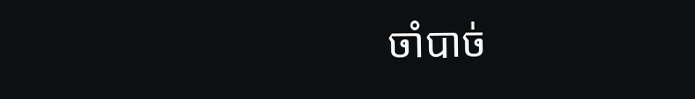ចាំបាច់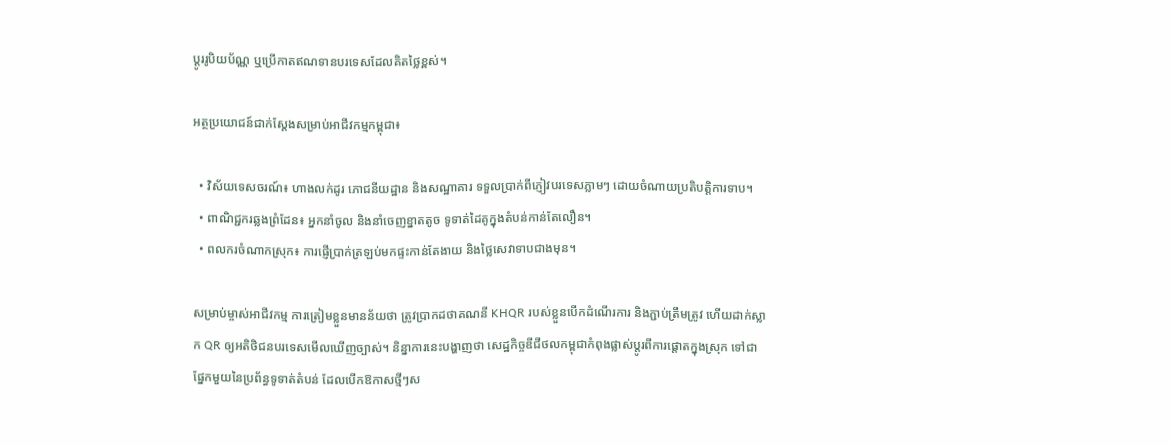ប្តូររូបិយប័ណ្ណ ឬប្រើកាតឥណទានបរទេសដែលគិតថ្លៃខ្ពស់។

អត្ថប្រយោជន៍ជាក់ស្តែងសម្រាប់អាជីវកម្មកម្ពុជា៖

  • វិស័យទេសចរណ៍៖ ហាងលក់ដូរ ភោជនីយដ្ឋាន និងសណ្ឋាគារ ទទួលប្រាក់ពីភ្ញៀវបរទេសភ្លាមៗ ដោយចំណាយប្រតិបត្តិការទាប។
  • ពាណិជ្ជករឆ្លងព្រំដែន៖ អ្នកនាំចូល និងនាំចេញខ្នាតតូច ទូទាត់ដៃគូក្នុងតំបន់កាន់តែលឿន។
  • ពលករចំណាកស្រុក៖ ការផ្ញើប្រាក់ត្រឡប់មកផ្ទះកាន់តែងាយ និងថ្លៃសេវាទាបជាងមុន។

សម្រាប់ម្ចាស់អាជីវកម្ម ការត្រៀមខ្លួនមានន័យថា ត្រូវប្រាកដថាគណនី KHQR របស់ខ្លួនបើកដំណើរការ និងភ្ជាប់ត្រឹមត្រូវ ហើយដាក់ស្លាក QR ឲ្យអតិថិជនបរទេសមើលឃើញច្បាស់។ និន្នាការនេះបង្ហាញថា សេដ្ឋកិច្ចឌីជីថលកម្ពុជាកំពុងផ្លាស់ប្តូរពីការផ្តោតក្នុងស្រុក ទៅជាផ្នែកមួយនៃប្រព័ន្ធទូទាត់តំបន់ ដែលបើកឱកាសថ្មីៗស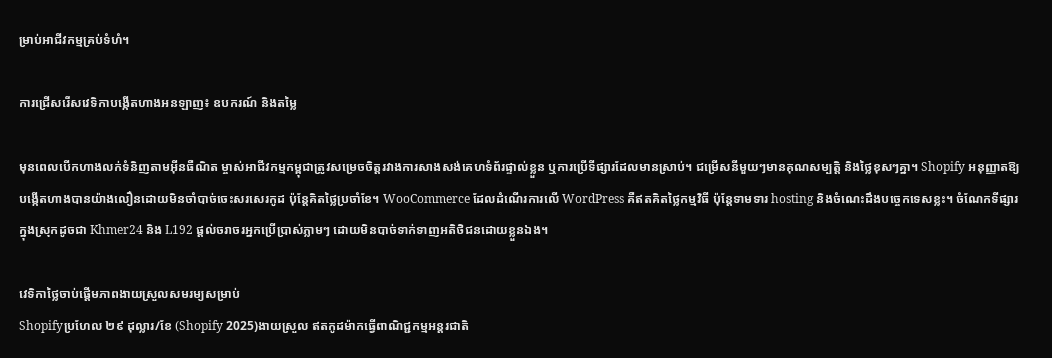ម្រាប់អាជីវកម្មគ្រប់ទំហំ។

ការជ្រើសរើសវេទិកាបង្កើតហាងអនឡាញ៖ ឧបករណ៍ និងតម្លៃ

មុនពេលបើកហាងលក់ទំនិញតាមអ៊ីនធឺណិត ម្ចាស់អាជីវកម្មកម្ពុជាត្រូវសម្រេចចិត្តរវាងការសាងសង់គេហទំព័រផ្ទាល់ខ្លួន ឬការប្រើទីផ្សារដែលមានស្រាប់។ ជម្រើសនីមួយៗមានគុណសម្បត្តិ និងថ្លៃខុសៗគ្នា។ Shopify អនុញ្ញាតឱ្យបង្កើតហាងបានយ៉ាងលឿនដោយមិនចាំបាច់ចេះសរសេរកូដ ប៉ុន្តែគិតថ្លៃប្រចាំខែ។ WooCommerce ដែលដំណើរការលើ WordPress គឺឥតគិតថ្លៃកម្មវិធី ប៉ុន្តែទាមទារ hosting និងចំណេះដឹងបច្ចេកទេសខ្លះ។ ចំណែកទីផ្សារក្នុងស្រុកដូចជា Khmer24 និង L192 ផ្តល់ចរាចរអ្នកប្រើប្រាស់ភ្លាមៗ ដោយមិនបាច់ទាក់ទាញអតិថិជនដោយខ្លួនឯង។

វេទិកាថ្លៃចាប់ផ្តើមភាពងាយស្រួលសមរម្យសម្រាប់
Shopifyប្រហែល ២៩ ដុល្លារ/ខែ (Shopify 2025)ងាយស្រួល ឥតកូដម៉ាកធ្វើពាណិជ្ជកម្មអន្តរជាតិ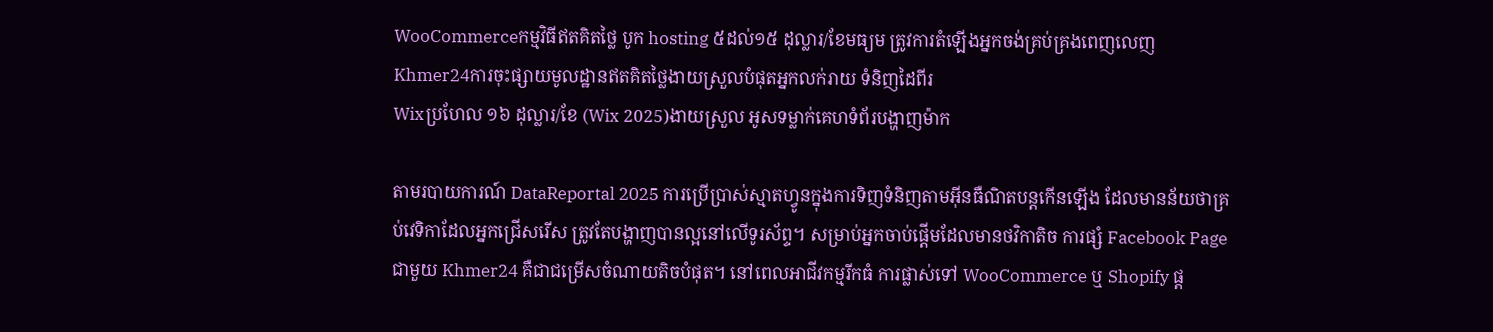WooCommerceកម្មវិធីឥតគិតថ្លៃ បូក hosting ៥ដល់១៥ ដុល្លារ/ខែមធ្យម ត្រូវការតំឡើងអ្នកចង់គ្រប់គ្រងពេញលេញ
Khmer24ការចុះផ្សាយមូលដ្ឋានឥតគិតថ្លៃងាយស្រួលបំផុតអ្នកលក់រាយ ទំនិញដៃពីរ
Wixប្រហែល ១៦ ដុល្លារ/ខែ (Wix 2025)ងាយស្រួល អូសទម្លាក់គេហទំព័របង្ហាញម៉ាក

តាមរបាយការណ៍ DataReportal 2025 ការប្រើប្រាស់ស្មាតហ្វូនក្នុងការទិញទំនិញតាមអ៊ីនធឺណិតបន្តកើនឡើង ដែលមានន័យថាគ្រប់វេទិកាដែលអ្នកជ្រើសរើស ត្រូវតែបង្ហាញបានល្អនៅលើទូរស័ព្ទ។ សម្រាប់អ្នកចាប់ផ្តើមដែលមានថវិកាតិច ការផ្សំ Facebook Page ជាមួយ Khmer24 គឺជាជម្រើសចំណាយតិចបំផុត។ នៅពេលអាជីវកម្មរីកធំ ការផ្លាស់ទៅ WooCommerce ឬ Shopify ផ្ត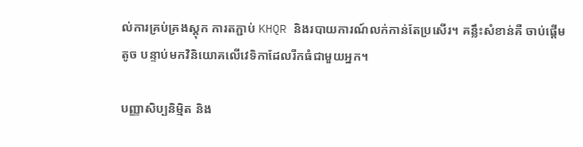ល់ការគ្រប់គ្រងស្តុក ការតភ្ជាប់ KHQR និងរបាយការណ៍លក់កាន់តែប្រសើរ។ គន្លឹះសំខាន់គឺ ចាប់ផ្តើមតូច បន្ទាប់មកវិនិយោគលើវេទិកាដែលរីកធំជាមួយអ្នក។

បញ្ញាសិប្បនិម្មិត និង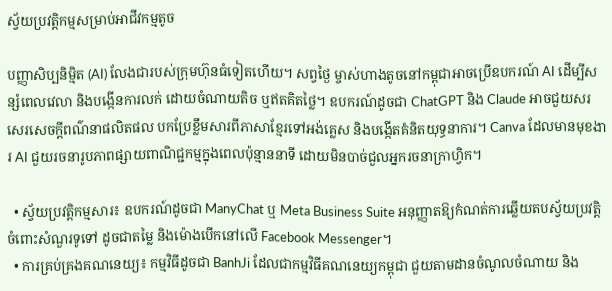ស្វ័យប្រវត្តិកម្មសម្រាប់អាជីវកម្មតូច

បញ្ញាសិប្បនិម្មិត (AI) លែងជារបស់ក្រុមហ៊ុនធំទៀតហើយ។ សព្វថ្ងៃ ម្ចាស់ហាងតូចនៅកម្ពុជាអាចប្រើឧបករណ៍ AI ដើម្បីសន្សំពេលវេលា និងបង្កើនការលក់ ដោយចំណាយតិច ឬឥតគិតថ្លៃ។ ឧបករណ៍ដូចជា ChatGPT និង Claude អាចជួយសរសេរសេចក្តីពណ៌នាផលិតផល បកប្រែខ្លឹមសារពីភាសាខ្មែរទៅអង់គ្លេស និងបង្កើតគំនិតយុទ្ធនាការ។ Canva ដែលមានមុខងារ AI ជួយរចនារូបភាពផ្សាយពាណិជ្ជកម្មក្នុងពេលប៉ុន្មាននាទី ដោយមិនបាច់ជួលអ្នករចនាក្រាហ្វិក។

  • ស្វ័យប្រវត្តិកម្មសារ៖ ឧបករណ៍ដូចជា ManyChat ឬ Meta Business Suite អនុញ្ញាតឱ្យកំណត់ការឆ្លើយតបស្វ័យប្រវត្តិចំពោះសំណួរទូទៅ ដូចជាតម្លៃ និងម៉ោងបើកនៅលើ Facebook Messenger។
  • ការគ្រប់គ្រងគណនេយ្យ៖ កម្មវិធីដូចជា BanhJi ដែលជាកម្មវិធីគណនេយ្យកម្ពុជា ជួយតាមដានចំណូលចំណាយ និង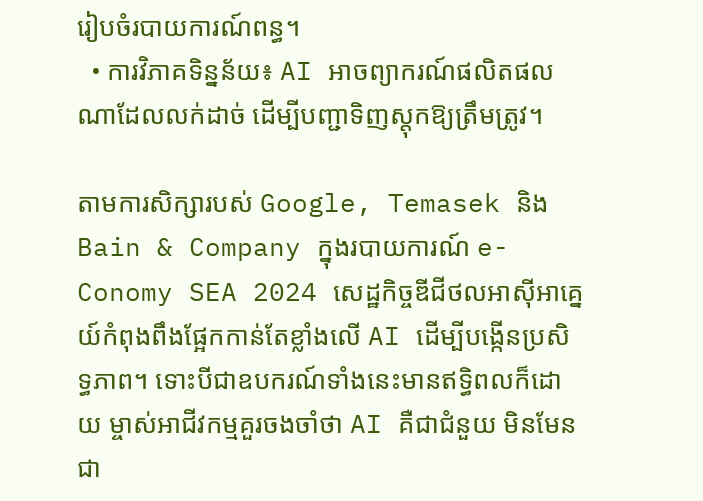រៀបចំរបាយការណ៍ពន្ធ។
  • ការវិភាគទិន្នន័យ៖ AI អាចព្យាករណ៍ផលិតផលណាដែលលក់ដាច់ ដើម្បីបញ្ជាទិញស្តុកឱ្យត្រឹមត្រូវ។

តាមការសិក្សារបស់ Google, Temasek និង Bain & Company ក្នុងរបាយការណ៍ e-Conomy SEA 2024 សេដ្ឋកិច្ចឌីជីថលអាស៊ីអាគ្នេយ៍កំពុងពឹងផ្អែកកាន់តែខ្លាំងលើ AI ដើម្បីបង្កើនប្រសិទ្ធភាព។ ទោះបីជាឧបករណ៍ទាំងនេះមានឥទ្ធិពលក៏ដោយ ម្ចាស់អាជីវកម្មគួរចងចាំថា AI គឺជាជំនួយ មិនមែនជា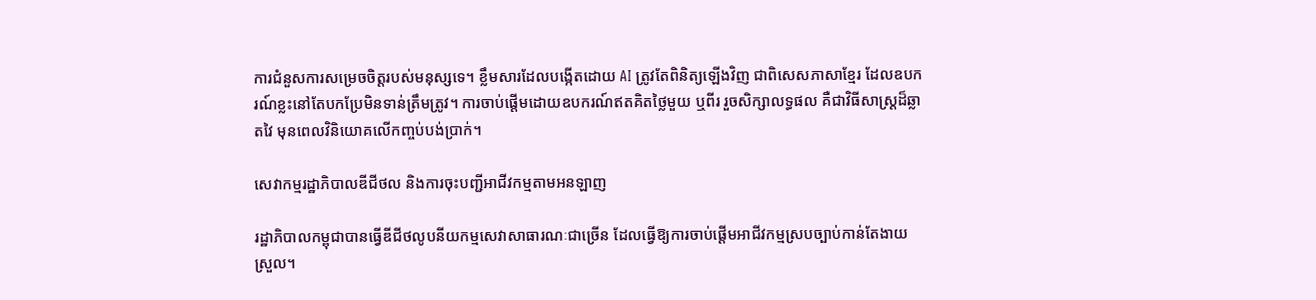ការជំនួសការសម្រេចចិត្តរបស់មនុស្សទេ។ ខ្លឹមសារដែលបង្កើតដោយ AI ត្រូវតែពិនិត្យឡើងវិញ ជាពិសេសភាសាខ្មែរ ដែលឧបករណ៍ខ្លះនៅតែបកប្រែមិនទាន់ត្រឹមត្រូវ។ ការចាប់ផ្តើមដោយឧបករណ៍ឥតគិតថ្លៃមួយ ឬពីរ រួចសិក្សាលទ្ធផល គឺជាវិធីសាស្ត្រដ៏ឆ្លាតវៃ មុនពេលវិនិយោគលើកញ្ចប់បង់ប្រាក់។

សេវាកម្មរដ្ឋាភិបាលឌីជីថល និងការចុះបញ្ជីអាជីវកម្មតាមអនឡាញ

រដ្ឋាភិបាលកម្ពុជាបានធ្វើឌីជីថលូបនីយកម្មសេវាសាធារណៈជាច្រើន ដែលធ្វើឱ្យការចាប់ផ្តើមអាជីវកម្មស្របច្បាប់កាន់តែងាយស្រួល។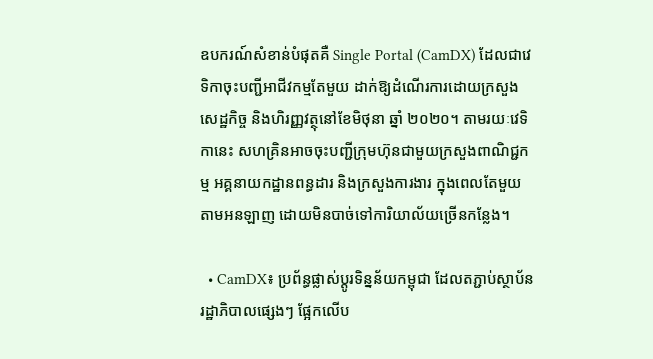ឧបករណ៍សំខាន់បំផុតគឺ Single Portal (CamDX) ដែលជាវេទិកាចុះបញ្ជីអាជីវកម្មតែមួយ ដាក់ឱ្យដំណើរការដោយក្រសួងសេដ្ឋកិច្ច និងហិរញ្ញវត្ថុនៅខែមិថុនា ឆ្នាំ ២០២០។ តាមរយៈវេទិកានេះ សហគ្រិនអាចចុះបញ្ជីក្រុមហ៊ុនជាមួយក្រសួងពាណិជ្ជកម្ម អគ្គនាយកដ្ឋានពន្ធដារ និងក្រសួងការងារ ក្នុងពេលតែមួយ តាមអនឡាញ ដោយមិនបាច់ទៅការិយាល័យច្រើនកន្លែង។

  • CamDX៖ ប្រព័ន្ធផ្លាស់ប្តូរទិន្នន័យកម្ពុជា ដែលតភ្ជាប់ស្ថាប័នរដ្ឋាភិបាលផ្សេងៗ ផ្អែកលើប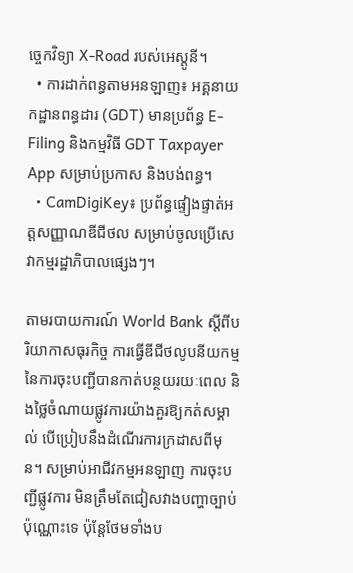ច្ចេកវិទ្យា X-Road របស់អេស្តូនី។
  • ការដាក់ពន្ធតាមអនឡាញ៖ អគ្គនាយកដ្ឋានពន្ធដារ (GDT) មានប្រព័ន្ធ E-Filing និងកម្មវិធី GDT Taxpayer App សម្រាប់ប្រកាស និងបង់ពន្ធ។
  • CamDigiKey៖ ប្រព័ន្ធផ្ទៀងផ្ទាត់អត្តសញ្ញាណឌីជីថល សម្រាប់ចូលប្រើសេវាកម្មរដ្ឋាភិបាលផ្សេងៗ។

តាមរបាយការណ៍ World Bank ស្តីពីបរិយាកាសធុរកិច្ច ការធ្វើឌីជីថលូបនីយកម្មនៃការចុះបញ្ជីបានកាត់បន្ថយរយៈពេល និងថ្លៃចំណាយផ្លូវការយ៉ាងគួរឱ្យកត់សម្គាល់ បើប្រៀបនឹងដំណើរការក្រដាសពីមុន។ សម្រាប់អាជីវកម្មអនឡាញ ការចុះបញ្ជីផ្លូវការ មិនត្រឹមតែជៀសវាងបញ្ហាច្បាប់ប៉ុណ្ណោះទេ ប៉ុន្តែថែមទាំងប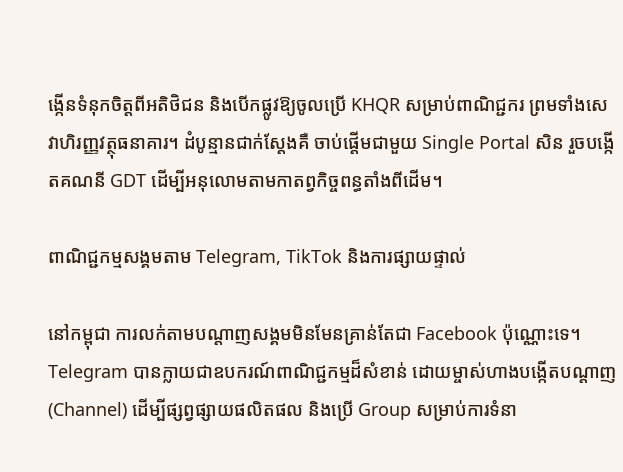ង្កើនទំនុកចិត្តពីអតិថិជន និងបើកផ្លូវឱ្យចូលប្រើ KHQR សម្រាប់ពាណិជ្ជករ ព្រមទាំងសេវាហិរញ្ញវត្ថុធនាគារ។ ដំបូន្មានជាក់ស្តែងគឺ ចាប់ផ្តើមជាមួយ Single Portal សិន រួចបង្កើតគណនី GDT ដើម្បីអនុលោមតាមកាតព្វកិច្ចពន្ធតាំងពីដើម។

ពាណិជ្ជកម្មសង្គមតាម Telegram, TikTok និងការផ្សាយផ្ទាល់

នៅកម្ពុជា ការលក់តាមបណ្តាញសង្គមមិនមែនគ្រាន់តែជា Facebook ប៉ុណ្ណោះទេ។ Telegram បានក្លាយជាឧបករណ៍ពាណិជ្ជកម្មដ៏សំខាន់ ដោយម្ចាស់ហាងបង្កើតបណ្តាញ (Channel) ដើម្បីផ្សព្វផ្សាយផលិតផល និងប្រើ Group សម្រាប់ការទំនា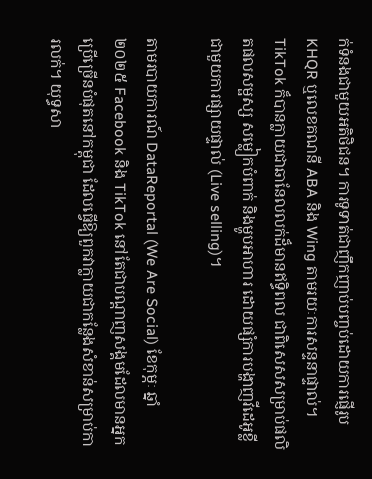ក់ទំនងជាមួយអតិថិជន។ ការទូទាត់ជាញឹកញាប់បញ្ចប់ដោយការផ្ញើរូប KHQR ឬលេខគណនី ABA និង Wing តាមរយៈការសន្ទនាផ្ទាល់។ TikTok ក៏បានក្លាយជាឆានែលលក់ដ៏មានឥទ្ធិពល ជាពិសេសសម្រាប់ផលិតផលសម្ផស្ស សម្លៀកបំពាក់ និងម្ហូបអាហារ ដោយផ្សំការបង្ហាញវីដេអូខ្លី ជាមួយការផ្សាយផ្ទាល់ (Live selling)។

តាមរបាយការណ៍ DataReportal (We Are Social) ខែកុម្ភៈ ឆ្នាំ ២០២៥ Facebook និង TikTok នៅតែជាបណ្តាញសង្គមដែលមានអ្នកប្រើច្រើនបំផុតនៅកម្ពុជា ដែលធ្វើឱ្យពួកវាក្លាយជាកន្លែងសំខាន់សម្រាប់ការលក់។ យុទ្ធសា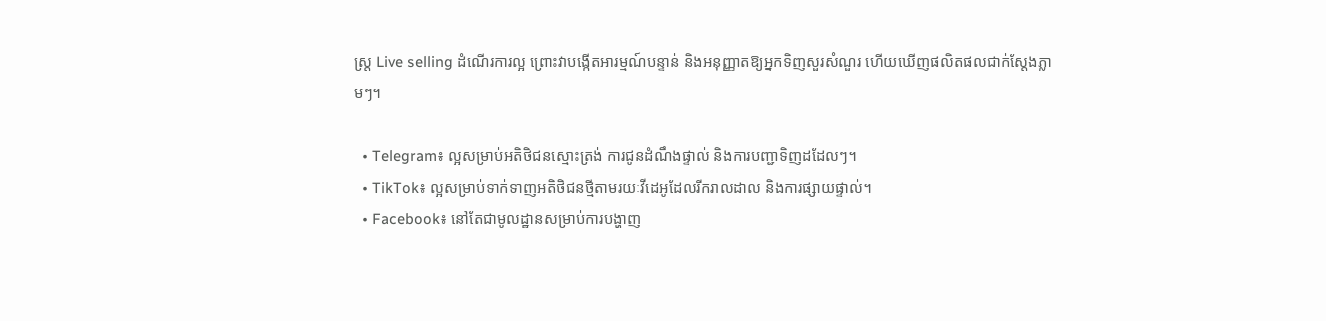ស្ត្រ Live selling ដំណើរការល្អ ព្រោះវាបង្កើតអារម្មណ៍បន្ទាន់ និងអនុញ្ញាតឱ្យអ្នកទិញសួរសំណួរ ហើយឃើញផលិតផលជាក់ស្តែងភ្លាមៗ។

  • Telegram៖ ល្អសម្រាប់អតិថិជនស្មោះត្រង់ ការជូនដំណឹងផ្ទាល់ និងការបញ្ជាទិញដដែលៗ។
  • TikTok៖ ល្អសម្រាប់ទាក់ទាញអតិថិជនថ្មីតាមរយៈវីដេអូដែលរីករាលដាល និងការផ្សាយផ្ទាល់។
  • Facebook៖ នៅតែជាមូលដ្ឋានសម្រាប់ការបង្ហាញ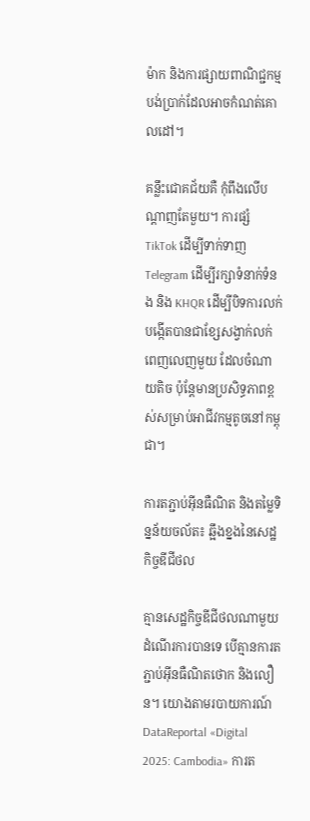ម៉ាក និងការផ្សាយពាណិជ្ជកម្មបង់ប្រាក់ដែលអាចកំណត់គោលដៅ។

គន្លឹះជោគជ័យគឺ កុំពឹងលើបណ្តាញតែមួយ។ ការផ្សំ TikTok ដើម្បីទាក់ទាញ Telegram ដើម្បីរក្សាទំនាក់ទំនង និង KHQR ដើម្បីបិទការលក់ បង្កើតបានជាខ្សែសង្វាក់លក់ពេញលេញមួយ ដែលចំណាយតិច ប៉ុន្តែមានប្រសិទ្ធភាពខ្ពស់សម្រាប់អាជីវកម្មតូចនៅកម្ពុជា។

ការតភ្ជាប់អ៊ីនធឺណិត និងតម្លៃទិន្នន័យចល័ត៖ ឆ្អឹងខ្នងនៃសេដ្ឋកិច្ចឌីជីថល

គ្មានសេដ្ឋកិច្ចឌីជីថលណាមួយដំណើរការបានទេ បើគ្មានការតភ្ជាប់អ៊ីនធឺណិតថោក និងលឿន។ យោងតាមរបាយការណ៍ DataReportal «Digital 2025: Cambodia» ការត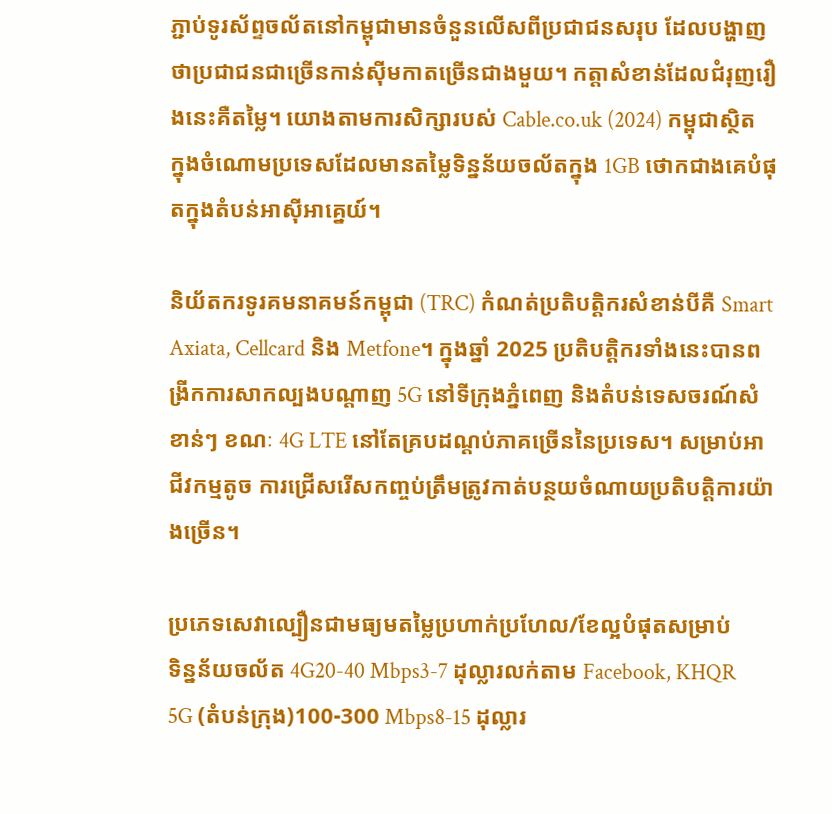ភ្ជាប់ទូរស័ព្ទចល័តនៅកម្ពុជាមានចំនួនលើសពីប្រជាជនសរុប ដែលបង្ហាញថាប្រជាជនជាច្រើនកាន់ស៊ីមកាតច្រើនជាងមួយ។ កត្តាសំខាន់ដែលជំរុញរឿងនេះគឺតម្លៃ។ យោងតាមការសិក្សារបស់ Cable.co.uk (2024) កម្ពុជាស្ថិតក្នុងចំណោមប្រទេសដែលមានតម្លៃទិន្នន័យចល័តក្នុង 1GB ថោកជាងគេបំផុតក្នុងតំបន់អាស៊ីអាគ្នេយ៍។

និយ័តករទូរគមនាគមន៍កម្ពុជា (TRC) កំណត់ប្រតិបត្តិករសំខាន់បីគឺ Smart Axiata, Cellcard និង Metfone។ ក្នុងឆ្នាំ 2025 ប្រតិបត្តិករទាំងនេះបានពង្រីកការសាកល្បងបណ្តាញ 5G នៅទីក្រុងភ្នំពេញ និងតំបន់ទេសចរណ៍សំខាន់ៗ ខណៈ 4G LTE នៅតែគ្របដណ្តប់ភាគច្រើននៃប្រទេស។ សម្រាប់អាជីវកម្មតូច ការជ្រើសរើសកញ្ចប់ត្រឹមត្រូវកាត់បន្ថយចំណាយប្រតិបត្តិការយ៉ាងច្រើន។

ប្រភេទសេវាល្បឿនជាមធ្យមតម្លៃប្រហាក់ប្រហែល/ខែល្អបំផុតសម្រាប់
ទិន្នន័យចល័ត 4G20-40 Mbps3-7 ដុល្លារលក់តាម Facebook, KHQR
5G (តំបន់ក្រុង)100-300 Mbps8-15 ដុល្លារ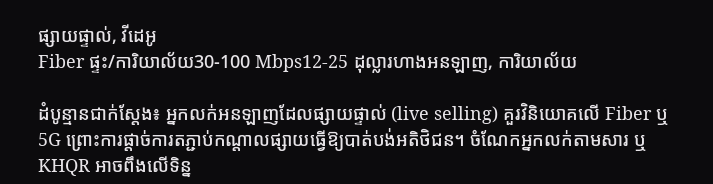ផ្សាយផ្ទាល់, វីដេអូ
Fiber ផ្ទះ/ការិយាល័យ30-100 Mbps12-25 ដុល្លារហាងអនឡាញ, ការិយាល័យ

ដំបូន្មានជាក់ស្តែង៖ អ្នកលក់អនឡាញដែលផ្សាយផ្ទាល់ (live selling) គួរវិនិយោគលើ Fiber ឬ 5G ព្រោះការផ្តាច់ការតភ្ជាប់កណ្តាលផ្សាយធ្វើឱ្យបាត់បង់អតិថិជន។ ចំណែកអ្នកលក់តាមសារ ឬ KHQR អាចពឹងលើទិន្ន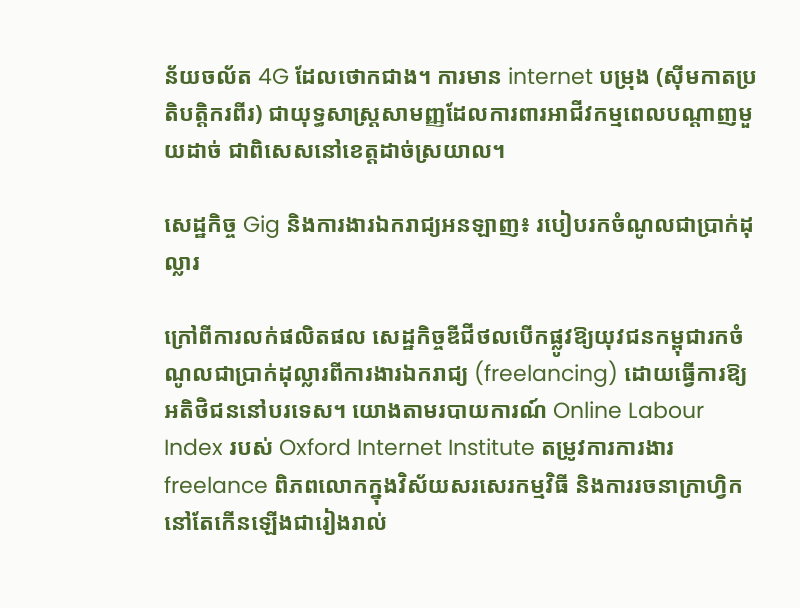ន័យចល័ត 4G ដែលថោកជាង។ ការមាន internet បម្រុង (ស៊ីមកាតប្រតិបត្តិករពីរ) ជាយុទ្ធសាស្ត្រសាមញ្ញដែលការពារអាជីវកម្មពេលបណ្តាញមួយដាច់ ជាពិសេសនៅខេត្តដាច់ស្រយាល។

សេដ្ឋកិច្ច Gig និងការងារឯករាជ្យអនឡាញ៖ របៀបរកចំណូលជាប្រាក់ដុល្លារ

ក្រៅពីការលក់ផលិតផល សេដ្ឋកិច្ចឌីជីថលបើកផ្លូវឱ្យយុវជនកម្ពុជារកចំណូលជាប្រាក់ដុល្លារពីការងារឯករាជ្យ (freelancing) ដោយធ្វើការឱ្យអតិថិជននៅបរទេស។ យោងតាមរបាយការណ៍ Online Labour Index របស់ Oxford Internet Institute តម្រូវការការងារ freelance ពិភពលោកក្នុងវិស័យសរសេរកម្មវិធី និងការរចនាក្រាហ្វិកនៅតែកើនឡើងជារៀងរាល់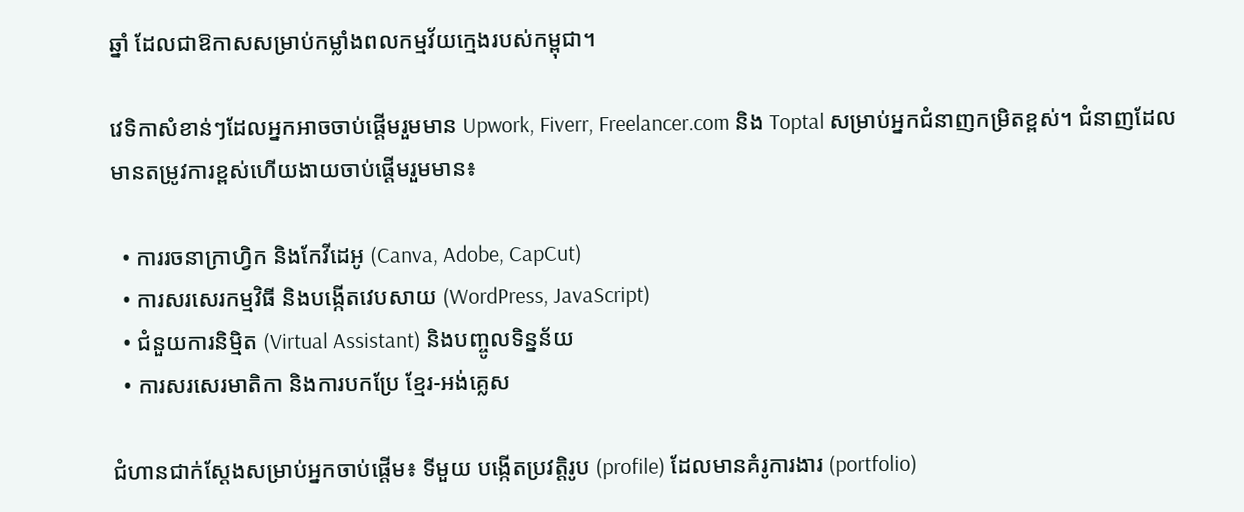ឆ្នាំ ដែលជាឱកាសសម្រាប់កម្លាំងពលកម្មវ័យក្មេងរបស់កម្ពុជា។

វេទិកាសំខាន់ៗដែលអ្នកអាចចាប់ផ្តើមរួមមាន Upwork, Fiverr, Freelancer.com និង Toptal សម្រាប់អ្នកជំនាញកម្រិតខ្ពស់។ ជំនាញដែលមានតម្រូវការខ្ពស់ហើយងាយចាប់ផ្តើមរួមមាន៖

  • ការរចនាក្រាហ្វិក និងកែវីដេអូ (Canva, Adobe, CapCut)
  • ការសរសេរកម្មវិធី និងបង្កើតវេបសាយ (WordPress, JavaScript)
  • ជំនួយការនិម្មិត (Virtual Assistant) និងបញ្ចូលទិន្នន័យ
  • ការសរសេរមាតិកា និងការបកប្រែ ខ្មែរ-អង់គ្លេស

ជំហានជាក់ស្តែងសម្រាប់អ្នកចាប់ផ្តើម៖ ទីមួយ បង្កើតប្រវត្តិរូប (profile) ដែលមានគំរូការងារ (portfolio)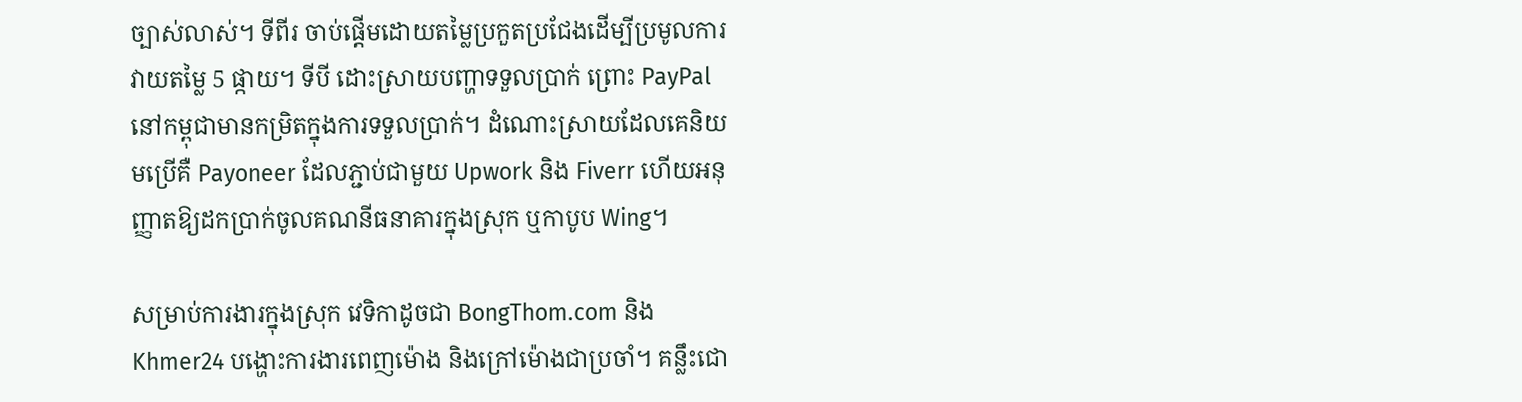ច្បាស់លាស់។ ទីពីរ ចាប់ផ្តើមដោយតម្លៃប្រកួតប្រជែងដើម្បីប្រមូលការវាយតម្លៃ 5 ផ្កាយ។ ទីបី ដោះស្រាយបញ្ហាទទួលប្រាក់ ព្រោះ PayPal នៅកម្ពុជាមានកម្រិតក្នុងការទទួលប្រាក់។ ដំណោះស្រាយដែលគេនិយមប្រើគឺ Payoneer ដែលភ្ជាប់ជាមួយ Upwork និង Fiverr ហើយអនុញ្ញាតឱ្យដកប្រាក់ចូលគណនីធនាគារក្នុងស្រុក ឬកាបូប Wing។

សម្រាប់ការងារក្នុងស្រុក វេទិកាដូចជា BongThom.com និង Khmer24 បង្ហោះការងារពេញម៉ោង និងក្រៅម៉ោងជាប្រចាំ។ គន្លឹះជោ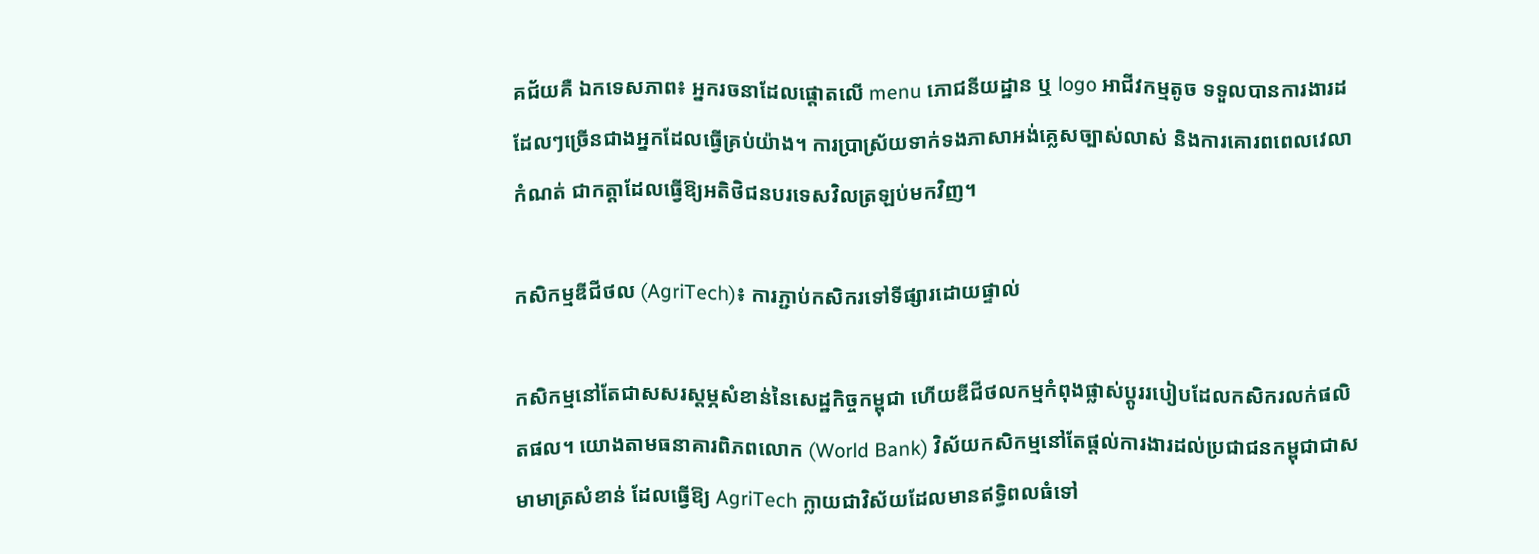គជ័យគឺ ឯកទេសភាព៖ អ្នករចនាដែលផ្តោតលើ menu ភោជនីយដ្ឋាន ឬ logo អាជីវកម្មតូច ទទួលបានការងារដដែលៗច្រើនជាងអ្នកដែលធ្វើគ្រប់យ៉ាង។ ការប្រាស្រ័យទាក់ទងភាសាអង់គ្លេសច្បាស់លាស់ និងការគោរពពេលវេលាកំណត់ ជាកត្តាដែលធ្វើឱ្យអតិថិជនបរទេសវិលត្រឡប់មកវិញ។

កសិកម្មឌីជីថល (AgriTech)៖ ការភ្ជាប់កសិករទៅទីផ្សារដោយផ្ទាល់

កសិកម្មនៅតែជាសសរស្តម្ភសំខាន់នៃសេដ្ឋកិច្ចកម្ពុជា ហើយឌីជីថលកម្មកំពុងផ្លាស់ប្តូររបៀបដែលកសិករលក់ផលិតផល។ យោងតាមធនាគារពិភពលោក (World Bank) វិស័យកសិកម្មនៅតែផ្តល់ការងារដល់ប្រជាជនកម្ពុជាជាសមាមាត្រសំខាន់ ដែលធ្វើឱ្យ AgriTech ក្លាយជាវិស័យដែលមានឥទ្ធិពលធំទៅ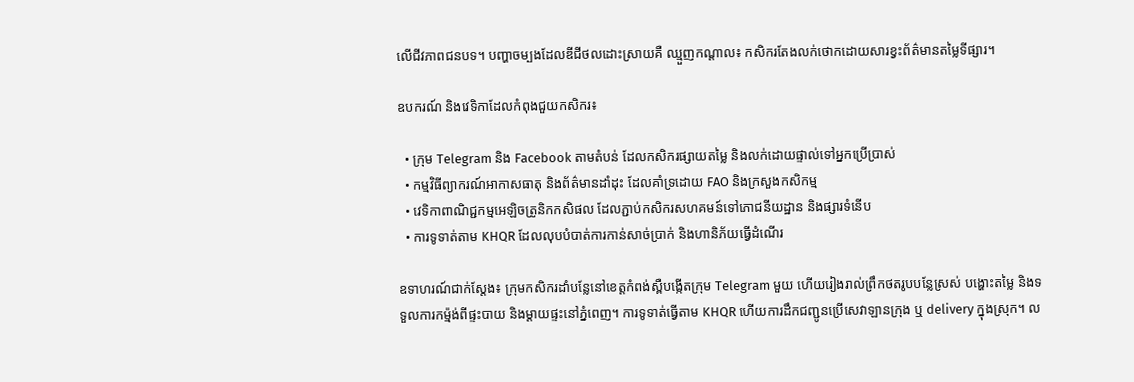លើជីវភាពជនបទ។ បញ្ហាចម្បងដែលឌីជីថលដោះស្រាយគឺ ឈ្មួញកណ្តាល៖ កសិករតែងលក់ថោកដោយសារខ្វះព័ត៌មានតម្លៃទីផ្សារ។

ឧបករណ៍ និងវេទិកាដែលកំពុងជួយកសិករ៖

  • ក្រុម Telegram និង Facebook តាមតំបន់ ដែលកសិករផ្សាយតម្លៃ និងលក់ដោយផ្ទាល់ទៅអ្នកប្រើប្រាស់
  • កម្មវិធីព្យាករណ៍អាកាសធាតុ និងព័ត៌មានដាំដុះ ដែលគាំទ្រដោយ FAO និងក្រសួងកសិកម្ម
  • វេទិកាពាណិជ្ជកម្មអេឡិចត្រូនិកកសិផល ដែលភ្ជាប់កសិករសហគមន៍ទៅភោជនីយដ្ឋាន និងផ្សារទំនើប
  • ការទូទាត់តាម KHQR ដែលលុបបំបាត់ការកាន់សាច់ប្រាក់ និងហានិភ័យធ្វើដំណើរ

ឧទាហរណ៍ជាក់ស្តែង៖ ក្រុមកសិករដាំបន្លែនៅខេត្តកំពង់ស្ពឺបង្កើតក្រុម Telegram មួយ ហើយរៀងរាល់ព្រឹកថតរូបបន្លែស្រស់ បង្ហោះតម្លៃ និងទទួលការកម្ម៉ង់ពីផ្ទះបាយ និងម្តាយផ្ទះនៅភ្នំពេញ។ ការទូទាត់ធ្វើតាម KHQR ហើយការដឹកជញ្ជូនប្រើសេវាឡានក្រុង ឬ delivery ក្នុងស្រុក។ ល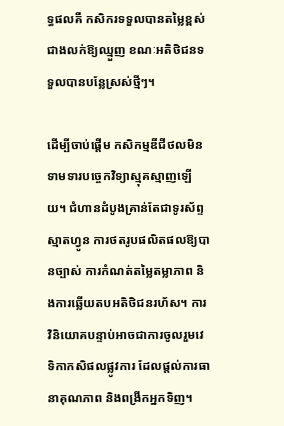ទ្ធផលគឺ កសិករទទួលបានតម្លៃខ្ពស់ជាងលក់ឱ្យឈ្មួញ ខណៈអតិថិជនទទួលបានបន្លែស្រស់ថ្មីៗ។

ដើម្បីចាប់ផ្តើម កសិកម្មឌីជីថលមិនទាមទារបច្ចេកវិទ្យាស្មុគស្មាញឡើយ។ ជំហានដំបូងគ្រាន់តែជាទូរស័ព្ទស្មាតហ្វូន ការថតរូបផលិតផលឱ្យបានច្បាស់ ការកំណត់តម្លៃតម្លាភាព និងការឆ្លើយតបអតិថិជនរហ័ស។ ការវិនិយោគបន្ទាប់អាចជាការចូលរួមវេទិកាកសិផលផ្លូវការ ដែលផ្តល់ការធានាគុណភាព និងពង្រីកអ្នកទិញ។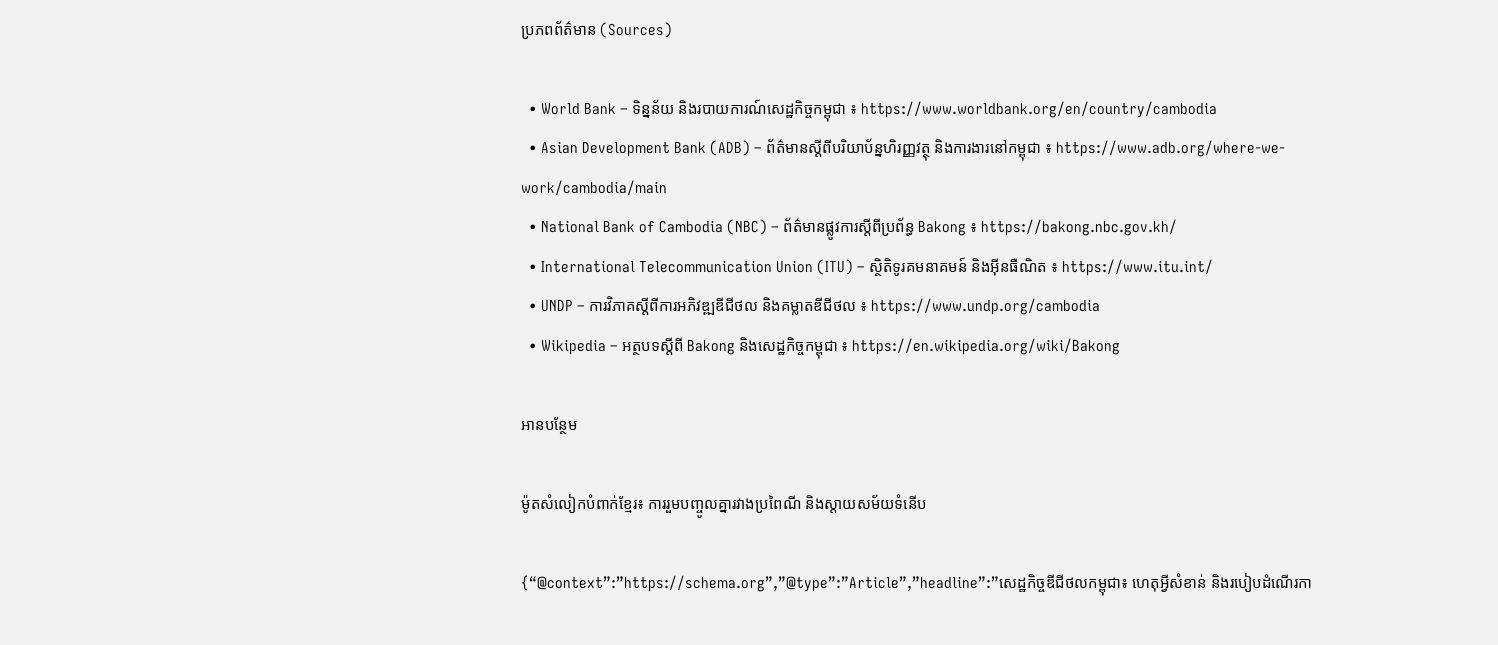ប្រភពព័ត៌មាន (Sources)

  • World Bank – ទិន្នន័យ និងរបាយការណ៍សេដ្ឋកិច្ចកម្ពុជា ៖ https://www.worldbank.org/en/country/cambodia
  • Asian Development Bank (ADB) – ព័ត៌មានស្តីពីបរិយាប័ន្នហិរញ្ញវត្ថុ និងការងារនៅកម្ពុជា ៖ https://www.adb.org/where-we-work/cambodia/main
  • National Bank of Cambodia (NBC) – ព័ត៌មានផ្លូវការស្តីពីប្រព័ន្ធ Bakong ៖ https://bakong.nbc.gov.kh/
  • International Telecommunication Union (ITU) – ស្ថិតិទូរគមនាគមន៍ និងអ៊ីនធឺណិត ៖ https://www.itu.int/
  • UNDP – ការវិភាគស្តីពីការអភិវឌ្ឍឌីជីថល និងគម្លាតឌីជីថល ៖ https://www.undp.org/cambodia
  • Wikipedia – អត្ថបទស្តីពី Bakong និងសេដ្ឋកិច្ចកម្ពុជា ៖ https://en.wikipedia.org/wiki/Bakong

អានបន្ថែម

ម៉ូតសំលៀកបំពាក់ខ្មែរ៖ ការរួមបញ្ចូលគ្នារវាងប្រពៃណី និងស្តាយសម័យទំនើប

{“@context”:”https://schema.org”,”@type”:”Article”,”headline”:”សេដ្ឋកិច្ចឌីជីថលកម្ពុជា៖ ហេតុអ្វីសំខាន់ និងរបៀបដំណើរកា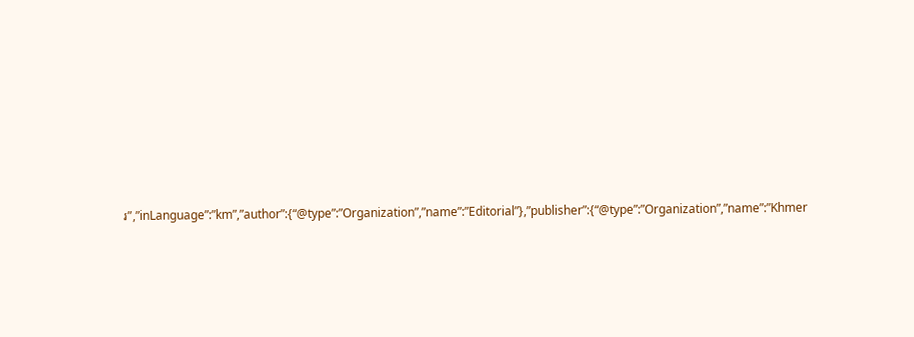រ”,”inLanguage”:”km”,”author”:{“@type”:”Organization”,”name”:”Editorial”},”publisher”:{“@type”:”Organization”,”name”:”Khmer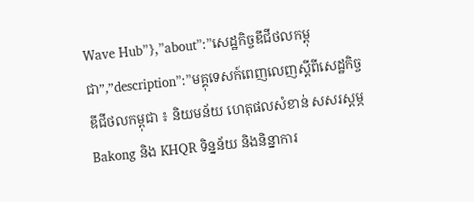Wave Hub”},”about”:”សេដ្ឋកិច្ចឌីជីថលកម្ពុជា”,”description”:”មគ្គុទេសក៍ពេញលេញស្តីពីសេដ្ឋកិច្ចឌីជីថលកម្ពុជា ៖ និយមន័យ ហេតុផលសំខាន់ សសរស្តម្ភ Bakong និង KHQR ទិន្នន័យ និងនិន្នាការ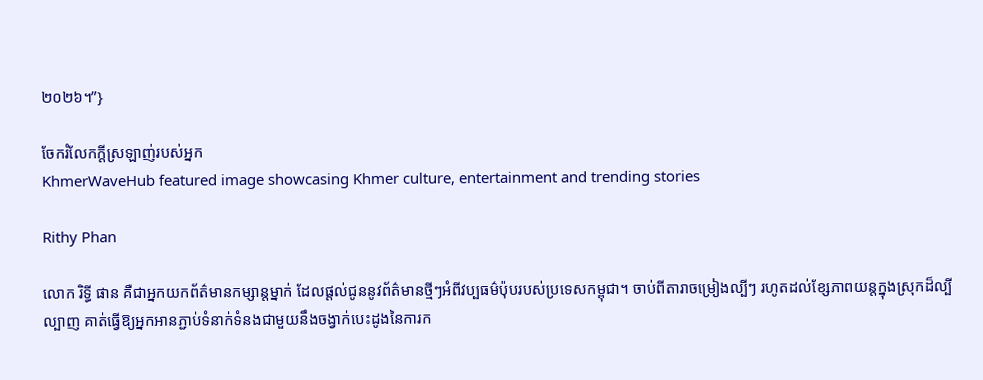២០២៦។”}

ចែករំលែកក្ដីស្រឡាញ់របស់អ្នក
KhmerWaveHub featured image showcasing Khmer culture, entertainment and trending stories

Rithy Phan

លោក រិទ្ធី ផាន គឺជាអ្នកយកព័ត៌មានកម្សាន្តម្នាក់ ដែលផ្តល់ជូននូវព័ត៌មានថ្មីៗអំពីវប្បធម៌ប៉ុបរបស់ប្រទេសកម្ពុជា។ ចាប់ពីតារាចម្រៀងល្បីៗ រហូតដល់ខ្សែភាពយន្តក្នុងស្រុកដ៏ល្បីល្បាញ គាត់ធ្វើឱ្យអ្នកអានភ្ជាប់ទំនាក់ទំនងជាមួយនឹងចង្វាក់បេះដូងនៃការក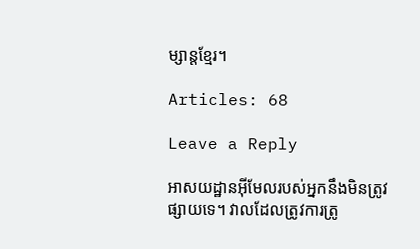ម្សាន្តខ្មែរ។

Articles: 68

Leave a Reply

អាសយដ្ឋានអ៊ីមែលរបស់អ្នកនឹងមិនត្រូវផ្សាយទេ។ វាលដែលត្រូវការត្រូ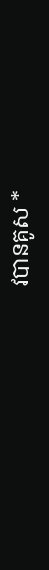វបានគូស *